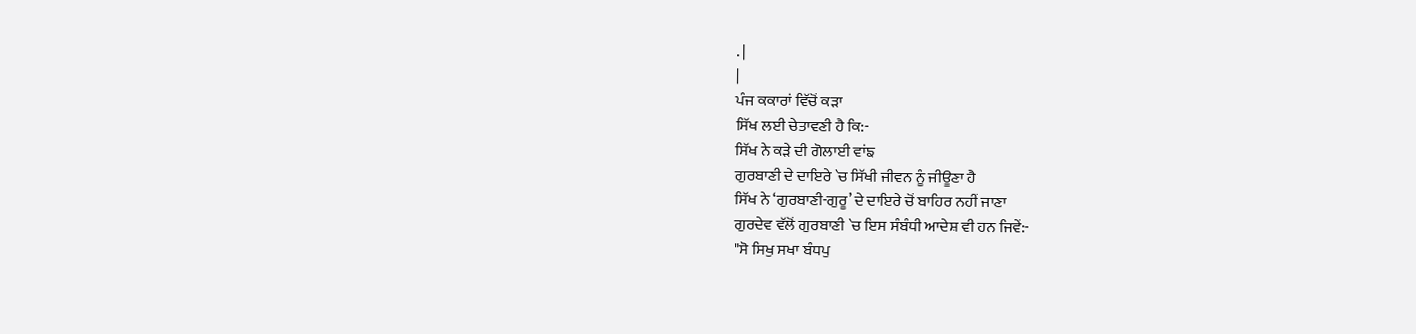. |
|
ਪੰਜ ਕਕਾਰਾਂ ਵਿੱਚੋਂ ਕੜਾ
ਸਿੱਖ ਲਈ ਚੇਤਾਵਣੀ ਹੈ ਕਿ:-
ਸਿੱਖ ਨੇ ਕੜੇ ਦੀ ਗੋਲਾਈ ਵਾਂਙ
ਗੁਰਬਾਣੀ ਦੇ ਦਾਇਰੇ `ਚ ਸਿੱਖੀ ਜੀਵਨ ਨੂੰ ਜੀਊਣਾ ਹੈ
ਸਿੱਖ ਨੇ ‘ਗੁਰਬਾਣੀ-ਗੁਰੂ’ ਦੇ ਦਾਇਰੇ ਚੋਂ ਬਾਹਿਰ ਨਹੀਂ ਜਾਣਾ
ਗੁਰਦੇਵ ਵੱਲੋਂ ਗੁਰਬਾਣੀ `ਚ ਇਸ ਸੰਬੰਧੀ ਆਦੇਸ਼ ਵੀ ਹਨ ਜਿਵੇਂ:-
"ਸੋ ਸਿਖੁ ਸਖਾ ਬੰਧਪੁ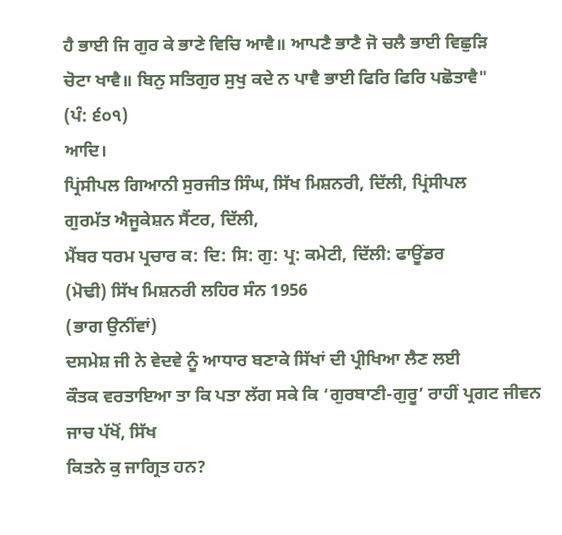ਹੈ ਭਾਈ ਜਿ ਗੁਰ ਕੇ ਭਾਣੇ ਵਿਚਿ ਆਵੈ॥ ਆਪਣੈ ਭਾਣੈ ਜੋ ਚਲੈ ਭਾਈ ਵਿਛੁੜਿ
ਚੋਟਾ ਖਾਵੈ॥ ਬਿਨੁ ਸਤਿਗੁਰ ਸੁਖੁ ਕਦੇ ਨ ਪਾਵੈ ਭਾਈ ਫਿਰਿ ਫਿਰਿ ਪਛੋਤਾਵੈ"
(ਪੰ: ੬੦੧)
ਆਦਿ।
ਪ੍ਰਿਂਸੀਪਲ ਗਿਆਨੀ ਸੁਰਜੀਤ ਸਿੰਘ, ਸਿੱਖ ਮਿਸ਼ਨਰੀ, ਦਿੱਲੀ, ਪ੍ਰਿਂਸੀਪਲ
ਗੁਰਮੱਤ ਐਜੂਕੇਸ਼ਨ ਸੈਂਟਰ, ਦਿੱਲੀ,
ਮੈਂਬਰ ਧਰਮ ਪ੍ਰਚਾਰ ਕ: ਦਿ: ਸਿ: ਗੁ: ਪ੍ਰ: ਕਮੇਟੀ, ਦਿੱਲੀ: ਫਾਊਂਡਰ
(ਮੋਢੀ) ਸਿੱਖ ਮਿਸ਼ਨਰੀ ਲਹਿਰ ਸੰਨ 1956
(ਭਾਗ ਉਨੀਂਵਾਂ)
ਦਸਮੇਸ਼ ਜੀ ਨੇ ਵੇਦਵੇ ਨੂੰ ਆਧਾਰ ਬਣਾਕੇ ਸਿੱਖਾਂ ਦੀ ਪ੍ਰੀਖਿਆ ਲੈਣ ਲਈ
ਕੌਤਕ ਵਰਤਾਇਆ ਤਾ ਕਿ ਪਤਾ ਲੱਗ ਸਕੇ ਕਿ ‘ਗੁਰਬਾਣੀ-ਗੁਰੂ’ ਰਾਹੀਂ ਪ੍ਰਗਟ ਜੀਵਨ ਜਾਚ ਪੱਖੋਂ, ਸਿੱਖ
ਕਿਤਨੇ ਕੁ ਜਾਗ੍ਰਿਤ ਹਨ?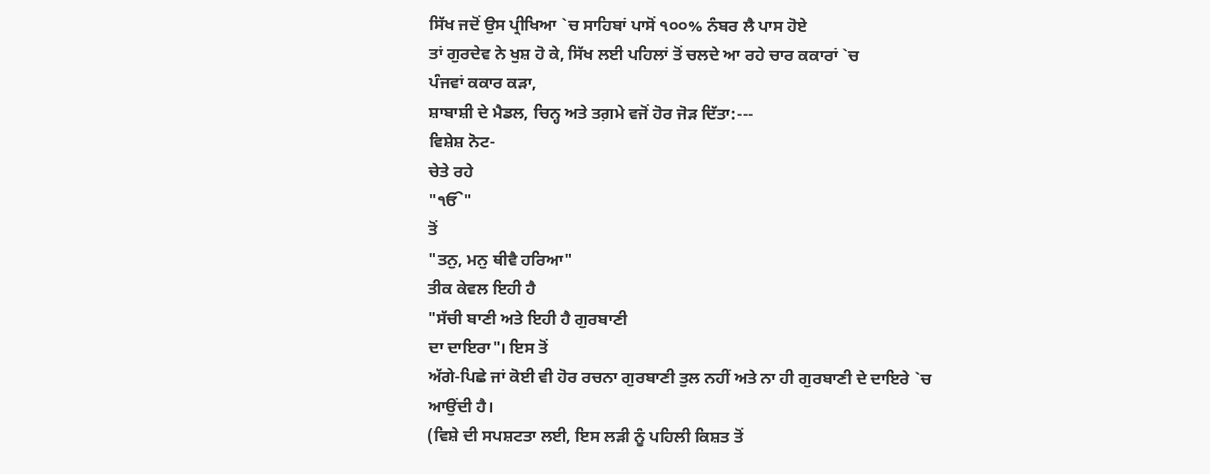ਸਿੱਖ ਜਦੋਂ ਉਸ ਪ੍ਰੀਖਿਆ `ਚ ਸਾਹਿਬਾਂ ਪਾਸੋਂ ੧੦੦% ਨੰਬਰ ਲੈ ਪਾਸ ਹੋਏ
ਤਾਂ ਗੁਰਦੇਵ ਨੇ ਖੁਸ਼ ਹੋ ਕੇ, ਸਿੱਖ ਲਈ ਪਹਿਲਾਂ ਤੋਂ ਚਲਦੇ ਆ ਰਹੇ ਚਾਰ ਕਕਾਰਾਂ `ਚ
ਪੰਜਵਾਂ ਕਕਾਰ ਕੜਾ,
ਸ਼ਾਬਾਸ਼ੀ ਦੇ ਮੈਡਲ, ਚਿਨ੍ਹ ਅਤੇ ਤਗ਼ਮੇ ਵਜੋਂ ਹੋਰ ਜੋੜ ਦਿੱਤਾ:---
ਵਿਸ਼ੇਸ਼ ਨੋਟ-
ਚੇਤੇ ਰਹੇ
"ੴ"
ਤੋਂ
"ਤਨੁ, ਮਨੁ ਥੀਵੈ ਹਰਿਆ"
ਤੀਕ ਕੇਵਲ ਇਹੀ ਹੈ
"ਸੱਚੀ ਬਾਣੀ ਅਤੇ ਇਹੀ ਹੈ ਗੁਰਬਾਣੀ
ਦਾ ਦਾਇਰਾ"। ਇਸ ਤੋਂ
ਅੱਗੇ-ਪਿਛੇ ਜਾਂ ਕੋਈ ਵੀ ਹੋਰ ਰਚਨਾ ਗੁਰਬਾਣੀ ਤੁਲ ਨਹੀਂ ਅਤੇ ਨਾ ਹੀ ਗੁਰਬਾਣੀ ਦੇ ਦਾਇਰੇ `ਚ
ਆਉਂਦੀ ਹੈ।
(ਵਿਸ਼ੇ ਦੀ ਸਪਸ਼ਟਤਾ ਲਈ, ਇਸ ਲੜੀ ਨੂੰ ਪਹਿਲੀ ਕਿਸ਼ਤ ਤੋਂ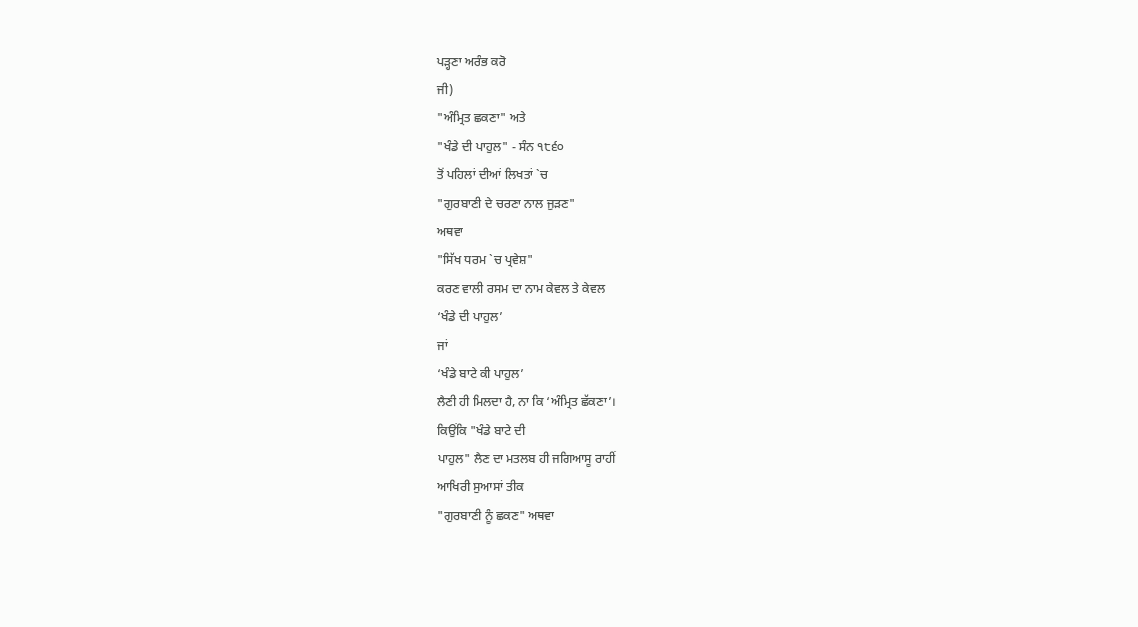ਪੜ੍ਹਣਾ ਅਰੰਭ ਕਰੋ
ਜੀ)
"ਅੰਮ੍ਰਿਤ ਛਕਣਾ" ਅਤੇ
"ਖੰਡੇ ਦੀ ਪਾਹੁਲ" - ਸੰਨ ੧੮੬੦
ਤੋਂ ਪਹਿਲਾਂ ਦੀਆਂ ਲਿਖਤਾਂ `ਚ
"ਗੁਰਬਾਣੀ ਦੇ ਚਰਣਾ ਨਾਲ ਜੁੜਣ"
ਅਥਵਾ
"ਸਿੱਖ ਧਰਮ `ਚ ਪ੍ਰਵੇਸ਼"
ਕਰਣ ਵਾਲੀ ਰਸਮ ਦਾ ਨਾਮ ਕੇਵਲ ਤੇ ਕੇਵਲ
‘ਖੰਡੇ ਦੀ ਪਾਹੁਲ’
ਜਾਂ
‘ਖੰਡੇ ਬਾਟੇ ਕੀ ਪਾਹੁਲ’
ਲੈਣੀ ਹੀ ਮਿਲਦਾ ਹੈ, ਨਾ ਕਿ ‘ਅੰਮ੍ਰਿਤ ਛੱਕਣਾ’।
ਕਿਉਂਕਿ "ਖੰਡੇ ਬਾਟੇ ਦੀ
ਪਾਹੁਲ" ਲੈਣ ਦਾ ਮਤਲਬ ਹੀ ਜਗਿਆਸੂ ਰਾਹੀਂ
ਆਖਿਰੀ ਸੁਆਸਾਂ ਤੀਕ
"ਗੁਰਬਾਣੀ ਨੂੰ ਛਕਣ" ਅਥਵਾ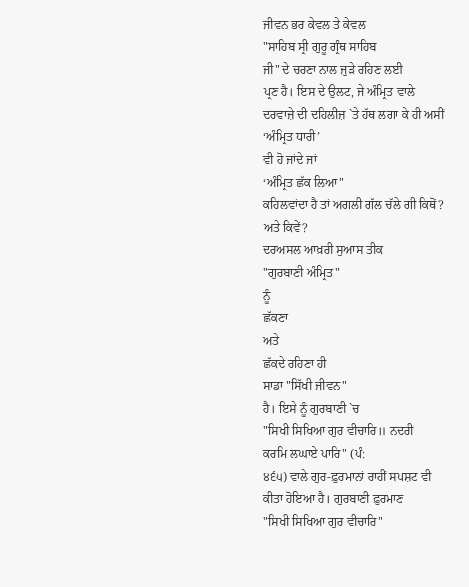ਜੀਵਨ ਭਰ ਕੇਵਲ ਤੇ ਕੇਵਲ
"ਸਾਹਿਬ ਸ੍ਰੀ ਗੁਰੂ ਗ੍ਰੰਥ ਸਾਹਿਬ
ਜੀ" ਦੇ ਚਰਣਾ ਨਾਲ ਜੁੜੇ ਰਹਿਣ ਲਈ
ਪ੍ਰਣ ਹੈ। ਇਸ ਦੇ ਉਲਟ, ਜੇ ਅੰਮ੍ਰਿਤ ਵਾਲੇ
ਦਰਵਾਜ਼ੇ ਦੀ ਦਹਿਲੀਜ਼ `ਤੇ ਹੱਥ ਲਗਾ ਕੇ ਹੀ ਅਸੀਂ
‘ਅੰਮ੍ਰਿਤ ਧਾਰੀ’
ਵੀ ਹੋ ਜਾਂਦੇ ਜਾਂ
‘ਅੰਮ੍ਰਿਤ ਛੱਕ ਲਿਆ"
ਕਹਿਲਵਾਂਦਾ ਹੈ ਤਾਂ ਅਗਲੀ ਗੱਲ ਚੱਲੇ ਗੀ ਕਿਥੋਂ?
ਅਤੇ ਕਿਵੇਂ?
ਦਰਅਸਲ ਆਖ਼ਰੀ ਸੁਆਸ ਤੀਕ
"ਗੁਰਬਾਣੀ ਅੰਮ੍ਰਿਤ"
ਨੂੰ
ਛੱਕਣਾ
ਅਤੇ
ਛੱਕਦੇ ਰਹਿਣਾ ਹੀ
ਸਾਡਾ "ਸਿੱਖੀ ਜੀਵਨ"
ਹੈ। ਇਸੇ ਨੂੰ ਗੁਰਬਾਣੀ `ਚ
"ਸਿਖੀ ਸਿਖਿਆ ਗੁਰ ਵੀਚਾਰਿ॥ ਨਦਰੀ
ਕਰਮਿ ਲਘਾਏ ਪਾਰਿ" (ਪੰ:
੪੬੫) ਵਾਲੇ ਗੁਰ-ਫ਼ੁਰਮਾਨਾਂ ਰਾਹੀਂ ਸਪਸ਼ਟ ਵੀ
ਕੀਤਾ ਹੋਇਆ ਹੈ। ਗੁਰਬਾਣੀ ਫ਼ੁਰਮਾਣ
"ਸਿਖੀ ਸਿਖਿਆ ਗੁਰ ਵੀਚਾਰਿ"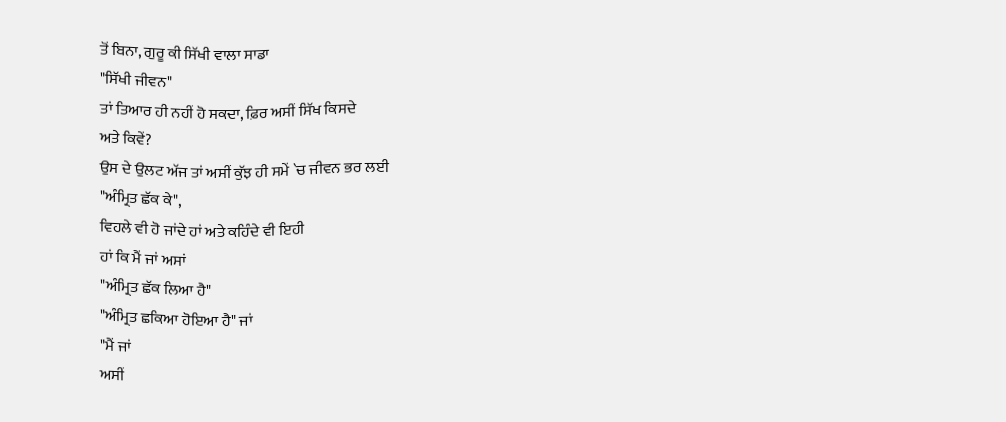ਤੋਂ ਬਿਨਾ, ਗੁਰੂ ਕੀ ਸਿੱਖੀ ਵਾਲਾ ਸਾਡਾ
"ਸਿੱਖੀ ਜੀਵਨ"
ਤਾਂ ਤਿਆਰ ਹੀ ਨਹੀਂ ਹੋ ਸਕਦਾ, ਫ਼ਿਰ ਅਸੀਂ ਸਿੱਖ ਕਿਸਦੇ
ਅਤੇ ਕਿਵੇਂ?
ਉਸ ਦੇ ਉਲਟ ਅੱਜ ਤਾਂ ਅਸੀਂ ਕੁੱਝ ਹੀ ਸਮੇਂ `ਚ ਜੀਵਨ ਭਰ ਲਈ
"ਅੰਮ੍ਰਿਤ ਛੱਕ ਕੇ",
ਵਿਹਲੇ ਵੀ ਹੋ ਜਾਂਦੇ ਹਾਂ ਅਤੇ ਕਹਿੰਦੇ ਵੀ ਇਹੀ
ਹਾਂ ਕਿ ਮੈਂ ਜਾਂ ਅਸਾਂ
"ਅੰਮ੍ਰਿਤ ਛੱਕ ਲਿਆ ਹੈ"
"ਅੰਮ੍ਰਿਤ ਛਕਿਆ ਹੋਇਆ ਹੈ" ਜਾਂ
"ਮੈਂ ਜਾਂ
ਅਸੀਂ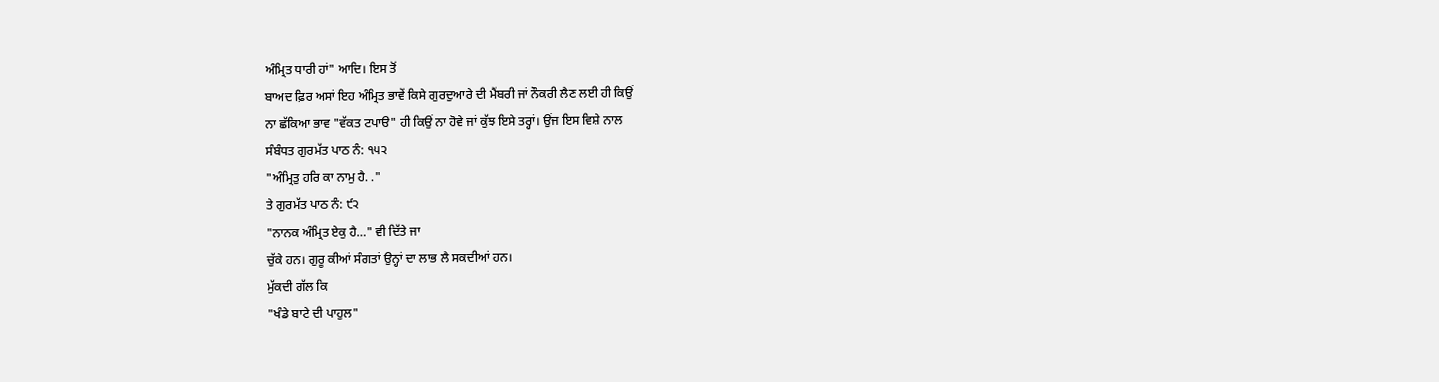ਅੰਮ੍ਰਿਤ ਧਾਰੀ ਹਾਂ" ਆਦਿ। ਇਸ ਤੋਂ
ਬਾਅਦ ਫ਼ਿਰ ਅਸਾਂ ਇਹ ਅੰਮ੍ਰਿਤ ਭਾਵੇਂ ਕਿਸੇ ਗੁਰਦੁਆਰੇ ਦੀ ਮੈਂਬਰੀ ਜਾਂ ਨੌਕਰੀ ਲੈਣ ਲਈ ਹੀ ਕਿਉਂ
ਨਾ ਛੱਕਿਆ ਭਾਵ "ਵੱਕਤ ਟਪਾੳ" ਹੀ ਕਿਉਂ ਨਾ ਹੋਵੇ ਜਾਂ ਕੁੱਝ ਇਸੇ ਤਰ੍ਹਾਂ। ਉਂਜ ਇਸ ਵਿਸ਼ੇ ਨਾਲ
ਸੰਬੰਧਤ ਗੁਰਮੱਤ ਪਾਠ ਨੰ: ੧੫੨
"ਅੰਮ੍ਰਿਤੁ ਹਰਿ ਕਾ ਨਾਮੁ ਹੈ. ."
ਤੇ ਗੁਰਮੱਤ ਪਾਠ ਨੰ: ੯੨
"ਨਾਨਕ ਅੰਮ੍ਰਿਤ ਏਕੁ ਹੈ…" ਵੀ ਦਿੱਤੇ ਜਾ
ਚੁੱਕੇ ਹਨ। ਗੁਰੂ ਕੀਆਂ ਸੰਗਤਾਂ ਉਨ੍ਹਾਂ ਦਾ ਲਾਭ ਲੈ ਸਕਦੀਆਂ ਹਨ।
ਮੁੱਕਦੀ ਗੱਲ ਕਿ
"ਖੰਡੇ ਬਾਟੇ ਦੀ ਪਾਹੁਲ"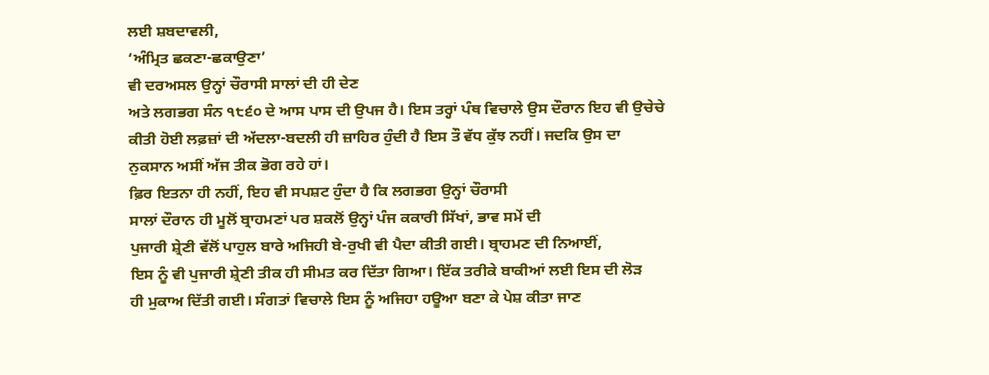ਲਈ ਸ਼ਬਦਾਵਲੀ,
‘ਅੰਮ੍ਰਿਤ ਛਕਣਾ-ਛਕਾਉਣਾ’
ਵੀ ਦਰਅਸਲ ਉਨ੍ਹਾਂ ਚੌਰਾਸੀ ਸਾਲਾਂ ਦੀ ਹੀ ਦੇਣ
ਅਤੇ ਲਗਭਗ ਸੰਨ ੧੮੬੦ ਦੇ ਆਸ ਪਾਸ ਦੀ ਉਪਜ ਹੈ। ਇਸ ਤਰ੍ਹਾਂ ਪੰਥ ਵਿਚਾਲੇ ਉਸ ਦੌਰਾਨ ਇਹ ਵੀ ਉਚੇਚੇ
ਕੀਤੀ ਹੋਈ ਲਫ਼ਜ਼ਾਂ ਦੀ ਅੱਦਲਾ-ਬਦਲੀ ਹੀ ਜ਼ਾਹਿਰ ਹੁੰਦੀ ਹੈ ਇਸ ਤੌ ਵੱਧ ਕੁੱਝ ਨਹੀਂ। ਜਦਕਿ ਉਸ ਦਾ
ਨੁਕਸਾਨ ਅਸੀਂ ਅੱਜ ਤੀਕ ਭੋਗ ਰਹੇ ਹਾਂ।
ਫ਼ਿਰ ਇਤਨਾ ਹੀ ਨਹੀਂ, ਇਹ ਵੀ ਸਪਸ਼ਟ ਹੁੰਦਾ ਹੈ ਕਿ ਲਗਭਗ ਉਨ੍ਹਾਂ ਚੌਰਾਸੀ
ਸਾਲਾਂ ਦੌਰਾਨ ਹੀ ਮੂਲੋਂ ਬ੍ਰਾਹਮਣਾਂ ਪਰ ਸ਼ਕਲੋਂ ਉਨ੍ਹਾਂ ਪੰਜ ਕਕਾਰੀ ਸਿੱਖਾਂ, ਭਾਵ ਸਮੇਂ ਦੀ
ਪੁਜਾਰੀ ਸ਼੍ਰੇਣੀ ਵੱਲੋਂ ਪਾਹੁਲ ਬਾਰੇ ਅਜਿਹੀ ਬੇ-ਰੁਖੀ ਵੀ ਪੈਦਾ ਕੀਤੀ ਗਈ। ਬ੍ਰਾਹਮਣ ਦੀ ਨਿਆਈਂ,
ਇਸ ਨੂੰ ਵੀ ਪੁਜਾਰੀ ਸ਼੍ਰੇਣੀ ਤੀਕ ਹੀ ਸੀਮਤ ਕਰ ਦਿੱਤਾ ਗਿਆ। ਇੱਕ ਤਰੀਕੇ ਬਾਕੀਆਂ ਲਈ ਇਸ ਦੀ ਲੋੜ
ਹੀ ਮੁਕਾਅ ਦਿੱਤੀ ਗਈ। ਸੰਗਤਾਂ ਵਿਚਾਲੇ ਇਸ ਨੂੰ ਅਜਿਹਾ ਹਊਆ ਬਣਾ ਕੇ ਪੇਸ਼ ਕੀਤਾ ਜਾਣ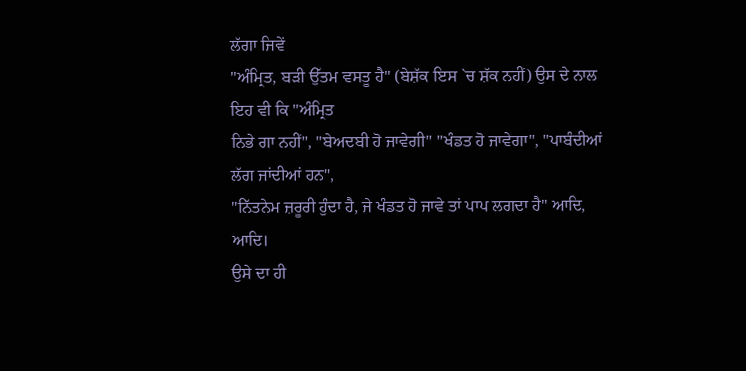ਲੱਗਾ ਜਿਵੇਂ
"ਅੰਮ੍ਰਿਤ, ਬੜੀ ਉੱਤਮ ਵਸਤੂ ਹੈ" (ਬੇਸ਼ੱਕ ਇਸ `ਚ ਸ਼ੱਕ ਨਹੀਂ) ਉਸ ਦੇ ਨਾਲ ਇਹ ਵੀ ਕਿ "ਅੰਮ੍ਰਿਤ
ਨਿਭੇ ਗਾ ਨਹੀਂ", "ਬੇਅਦਬੀ ਹੋ ਜਾਵੇਗੀ" "ਖੰਡਤ ਹੋ ਜਾਵੇਗਾ", "ਪਾਬੰਦੀਆਂ ਲੱਗ ਜਾਂਦੀਆਂ ਹਨ",
"ਨਿੱਤਨੇਮ ਜ਼ਰੂਰੀ ਹੁੰਦਾ ਹੈ, ਜੇ ਖੰਡਤ ਹੋ ਜਾਵੇ ਤਾਂ ਪਾਪ ਲਗਦਾ ਹੈ" ਆਦਿ, ਆਦਿ।
ਉਸੇ ਦਾ ਹੀ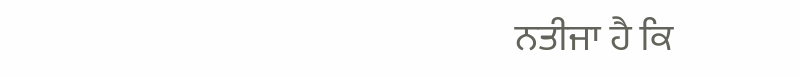ਨਤੀਜਾ ਹੈ ਕਿ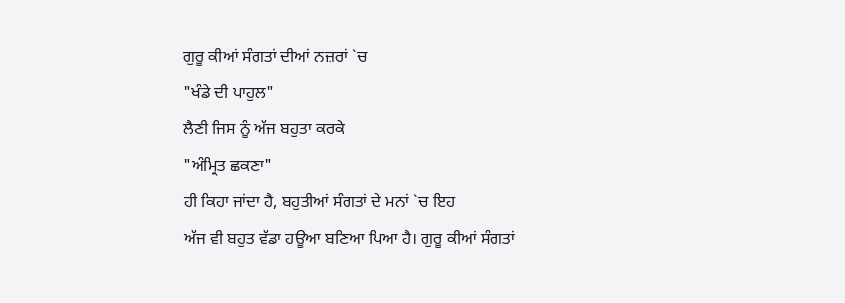ਗੁਰੂ ਕੀਆਂ ਸੰਗਤਾਂ ਦੀਆਂ ਨਜ਼ਰਾਂ `ਚ
"ਖੰਡੇ ਦੀ ਪਾਹੁਲ"
ਲੈਣੀ ਜਿਸ ਨੂੰ ਅੱਜ ਬਹੁਤਾ ਕਰਕੇ
"ਅੰਮ੍ਰਿਤ ਛਕਣਾ"
ਹੀ ਕਿਹਾ ਜਾਂਦਾ ਹੈ, ਬਹੁਤੀਆਂ ਸੰਗਤਾਂ ਦੇ ਮਨਾਂ `ਚ ਇਹ
ਅੱਜ ਵੀ ਬਹੁਤ ਵੱਡਾ ਹਊਆ ਬਣਿਆ ਪਿਆ ਹੈ। ਗੁਰੂ ਕੀਆਂ ਸੰਗਤਾਂ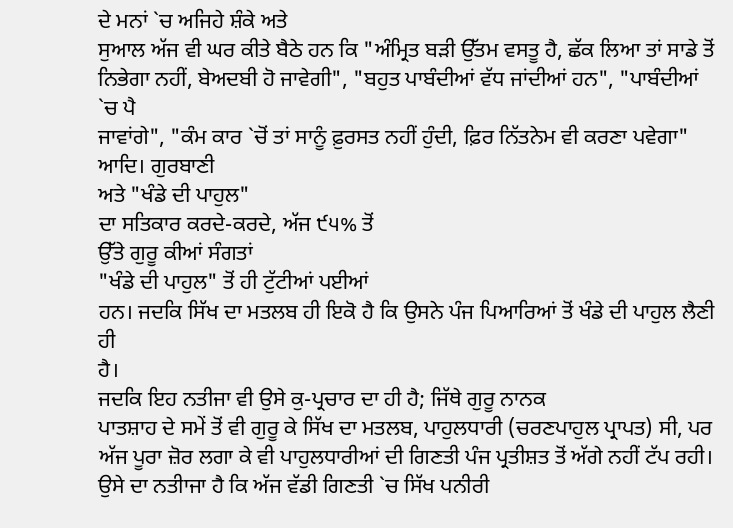ਦੇ ਮਨਾਂ `ਚ ਅਜਿਹੇ ਸ਼ੰਕੇ ਅਤੇ
ਸੁਆਲ ਅੱਜ ਵੀ ਘਰ ਕੀਤੇ ਬੈਠੇ ਹਨ ਕਿ "ਅੰਮ੍ਰਿਤ ਬੜੀ ਉੱਤਮ ਵਸਤੂ ਹੈ, ਛੱਕ ਲਿਆ ਤਾਂ ਸਾਡੇ ਤੋਂ
ਨਿਭੇਗਾ ਨਹੀਂ, ਬੇਅਦਬੀ ਹੋ ਜਾਵੇਗੀ", "ਬਹੁਤ ਪਾਬੰਦੀਆਂ ਵੱਧ ਜਾਂਦੀਆਂ ਹਨ", "ਪਾਬੰਦੀਆਂ `ਚ ਪੈ
ਜਾਵਾਂਗੇ", "ਕੰਮ ਕਾਰ `ਚੋਂ ਤਾਂ ਸਾਨੂੰ ਫ਼ੁਰਸਤ ਨਹੀਂ ਹੁੰਦੀ, ਫ਼ਿਰ ਨਿੱਤਨੇਮ ਵੀ ਕਰਣਾ ਪਵੇਗਾ"
ਆਦਿ। ਗੁਰਬਾਣੀ
ਅਤੇ "ਖੰਡੇ ਦੀ ਪਾਹੁਲ"
ਦਾ ਸਤਿਕਾਰ ਕਰਦੇ-ਕਰਦੇ, ਅੱਜ ੯੫% ਤੋਂ
ਉੱਤੇ ਗੁਰੂ ਕੀਆਂ ਸੰਗਤਾਂ
"ਖੰਡੇ ਦੀ ਪਾਹੁਲ" ਤੋਂ ਹੀ ਟੁੱਟੀਆਂ ਪਈਆਂ
ਹਨ। ਜਦਕਿ ਸਿੱਖ ਦਾ ਮਤਲਬ ਹੀ ਇਕੋ ਹੈ ਕਿ ਉਸਨੇ ਪੰਜ ਪਿਆਰਿਆਂ ਤੋਂ ਖੰਡੇ ਦੀ ਪਾਹੁਲ ਲੈਣੀ ਹੀ
ਹੈ।
ਜਦਕਿ ਇਹ ਨਤੀਜਾ ਵੀ ਉਸੇ ਕੁ-ਪ੍ਰਚਾਰ ਦਾ ਹੀ ਹੈ; ਜਿੱਥੇ ਗੁਰੂ ਨਾਨਕ
ਪਾਤਸ਼ਾਹ ਦੇ ਸਮੇਂ ਤੋਂ ਵੀ ਗੁਰੂ ਕੇ ਸਿੱਖ ਦਾ ਮਤਲਬ, ਪਾਹੁਲਧਾਰੀ (ਚਰਣਪਾਹੁਲ ਪ੍ਰਾਪਤ) ਸੀ, ਪਰ
ਅੱਜ ਪੂਰਾ ਜ਼ੋਰ ਲਗਾ ਕੇ ਵੀ ਪਾਹੁਲਧਾਰੀਆਂ ਦੀ ਗਿਣਤੀ ਪੰਜ ਪ੍ਰਤੀਸ਼ਤ ਤੋਂ ਅੱਗੇ ਨਹੀਂ ਟੱਪ ਰਹੀ।
ਉਸੇ ਦਾ ਨਤੀਾਜਾ ਹੈ ਕਿ ਅੱਜ ਵੱਡੀ ਗਿਣਤੀ `ਚ ਸਿੱਖ ਪਨੀਰੀ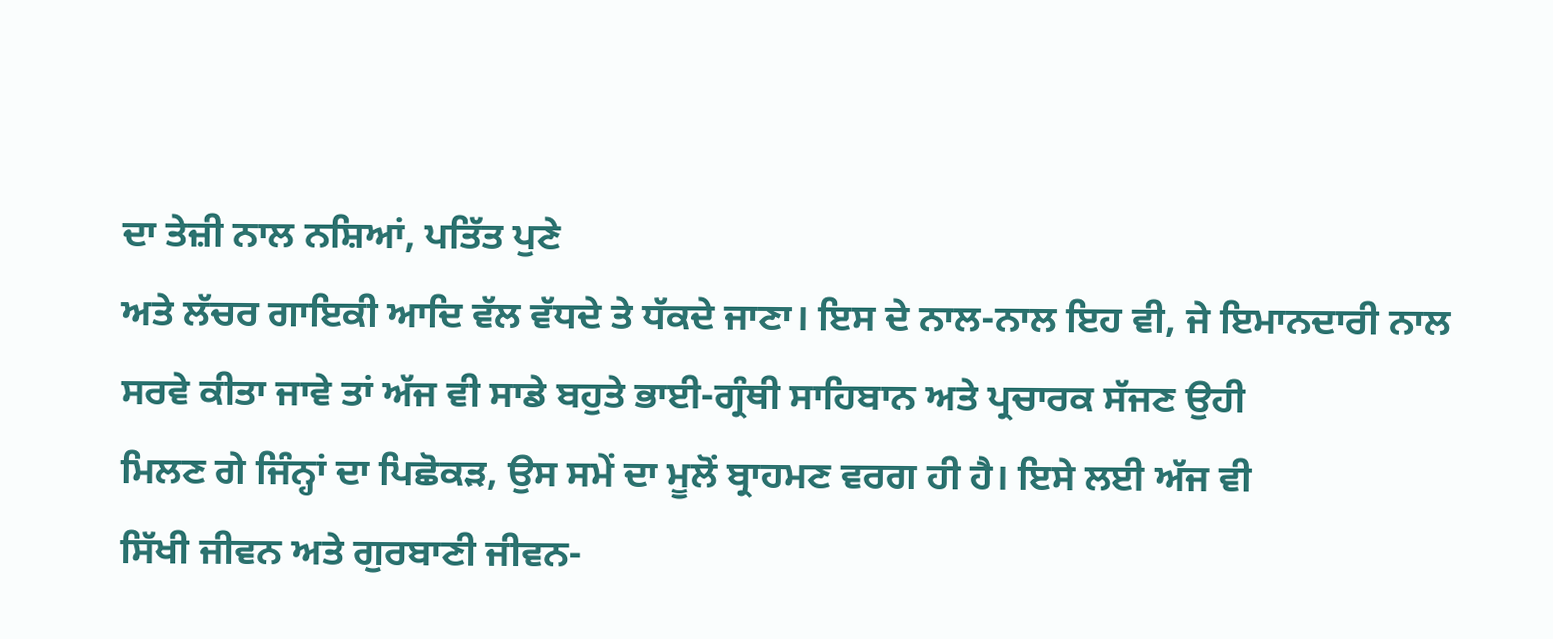ਦਾ ਤੇਜ਼ੀ ਨਾਲ ਨਸ਼ਿਆਂ, ਪਤਿੱਤ ਪੁਣੇ
ਅਤੇ ਲੱਚਰ ਗਾਇਕੀ ਆਦਿ ਵੱਲ ਵੱਧਦੇ ਤੇ ਧੱਕਦੇ ਜਾਣਾ। ਇਸ ਦੇ ਨਾਲ-ਨਾਲ ਇਹ ਵੀ, ਜੇ ਇਮਾਨਦਾਰੀ ਨਾਲ
ਸਰਵੇ ਕੀਤਾ ਜਾਵੇ ਤਾਂ ਅੱਜ ਵੀ ਸਾਡੇ ਬਹੁਤੇ ਭਾਈ-ਗ੍ਰੰਥੀ ਸਾਹਿਬਾਨ ਅਤੇ ਪ੍ਰਚਾਰਕ ਸੱਜਣ ਉਹੀ
ਮਿਲਣ ਗੇ ਜਿੰਨ੍ਹਾਂ ਦਾ ਪਿਛੋਕੜ, ਉਸ ਸਮੇਂ ਦਾ ਮੂਲੋਂ ਬ੍ਰਾਹਮਣ ਵਰਗ ਹੀ ਹੈ। ਇਸੇ ਲਈ ਅੱਜ ਵੀ
ਸਿੱਖੀ ਜੀਵਨ ਅਤੇ ਗੁਰਬਾਣੀ ਜੀਵਨ-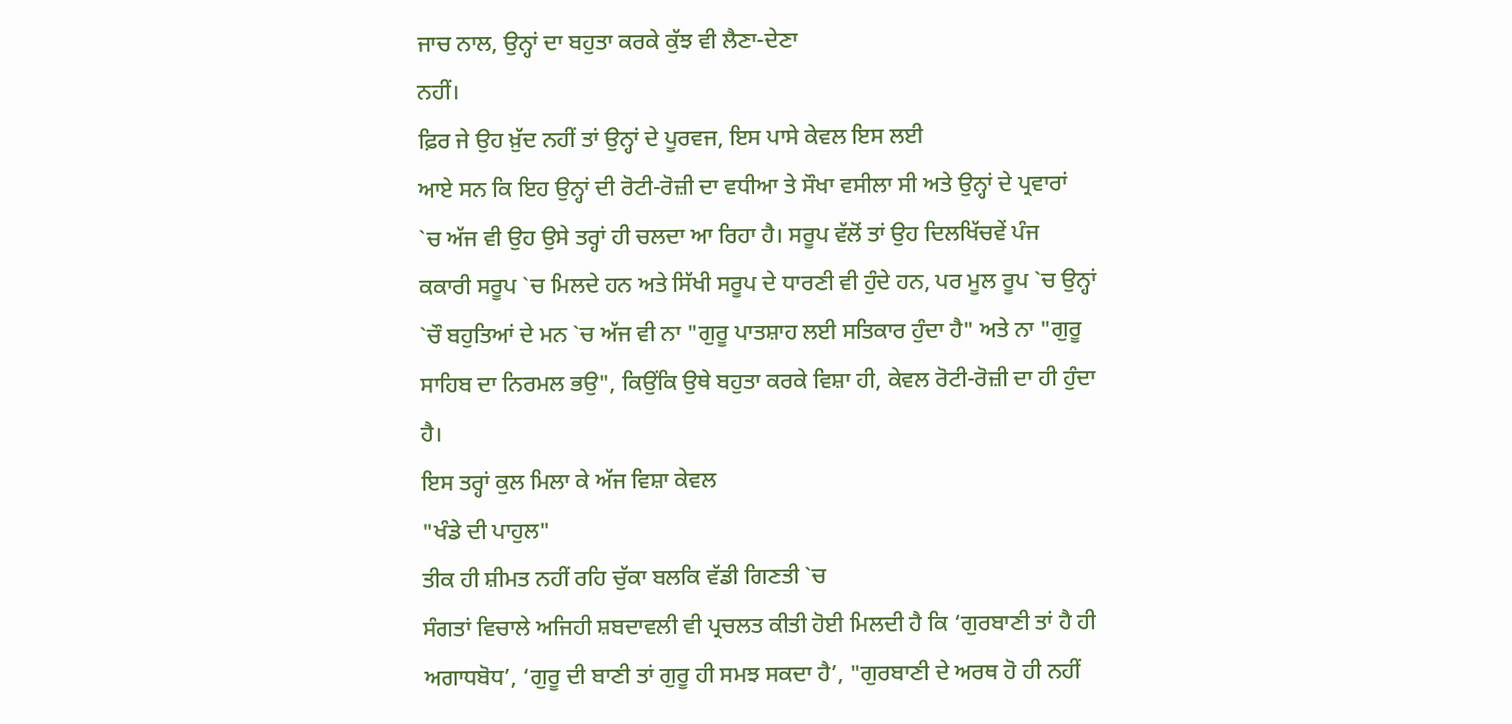ਜਾਚ ਨਾਲ, ਉਨ੍ਹਾਂ ਦਾ ਬਹੁਤਾ ਕਰਕੇ ਕੁੱਝ ਵੀ ਲੈਣਾ-ਦੇਣਾ
ਨਹੀਂ।
ਫ਼ਿਰ ਜੇ ਉਹ ਖ਼ੁੱਦ ਨਹੀਂ ਤਾਂ ਉਨ੍ਹਾਂ ਦੇ ਪੂਰਵਜ, ਇਸ ਪਾਸੇ ਕੇਵਲ ਇਸ ਲਈ
ਆਏ ਸਨ ਕਿ ਇਹ ਉਨ੍ਹਾਂ ਦੀ ਰੋਟੀ-ਰੋਜ਼ੀ ਦਾ ਵਧੀਆ ਤੇ ਸੌਖਾ ਵਸੀਲਾ ਸੀ ਅਤੇ ਉਨ੍ਹਾਂ ਦੇ ਪ੍ਰਵਾਰਾਂ
`ਚ ਅੱਜ ਵੀ ਉਹ ਉਸੇ ਤਰ੍ਹਾਂ ਹੀ ਚਲਦਾ ਆ ਰਿਹਾ ਹੈ। ਸਰੂਪ ਵੱਲੋਂ ਤਾਂ ਉਹ ਦਿਲਖਿੱਚਵੇਂ ਪੰਜ
ਕਕਾਰੀ ਸਰੂਪ `ਚ ਮਿਲਦੇ ਹਨ ਅਤੇ ਸਿੱਖੀ ਸਰੂਪ ਦੇ ਧਾਰਣੀ ਵੀ ਹੁੰਦੇ ਹਨ, ਪਰ ਮੂਲ ਰੂਪ `ਚ ਉਨ੍ਹਾਂ
`ਚੌ ਬਹੁਤਿਆਂ ਦੇ ਮਨ `ਚ ਅੱਜ ਵੀ ਨਾ "ਗੁਰੂ ਪਾਤਸ਼ਾਹ ਲਈ ਸਤਿਕਾਰ ਹੁੰਦਾ ਹੈ" ਅਤੇ ਨਾ "ਗੁਰੂ
ਸਾਹਿਬ ਦਾ ਨਿਰਮਲ ਭਉ", ਕਿਉਂਕਿ ਉਥੇ ਬਹੁਤਾ ਕਰਕੇ ਵਿਸ਼ਾ ਹੀ, ਕੇਵਲ ਰੋਟੀ-ਰੋਜ਼ੀ ਦਾ ਹੀ ਹੁੰਦਾ
ਹੈ।
ਇਸ ਤਰ੍ਹਾਂ ਕੁਲ ਮਿਲਾ ਕੇ ਅੱਜ ਵਿਸ਼ਾ ਕੇਵਲ
"ਖੰਡੇ ਦੀ ਪਾਹੁਲ"
ਤੀਕ ਹੀ ਸ਼ੀਮਤ ਨਹੀਂ ਰਹਿ ਚੁੱਕਾ ਬਲਕਿ ਵੱਡੀ ਗਿਣਤੀ `ਚ
ਸੰਗਤਾਂ ਵਿਚਾਲੇ ਅਜਿਹੀ ਸ਼ਬਦਾਵਲੀ ਵੀ ਪ੍ਰਚਲਤ ਕੀਤੀ ਹੋਈ ਮਿਲਦੀ ਹੈ ਕਿ ‘ਗੁਰਬਾਣੀ ਤਾਂ ਹੈ ਹੀ
ਅਗਾਧਬੋਧ’, ‘ਗੁਰੂ ਦੀ ਬਾਣੀ ਤਾਂ ਗੁਰੂ ਹੀ ਸਮਝ ਸਕਦਾ ਹੈ’, "ਗੁਰਬਾਣੀ ਦੇ ਅਰਥ ਹੋ ਹੀ ਨਹੀਂ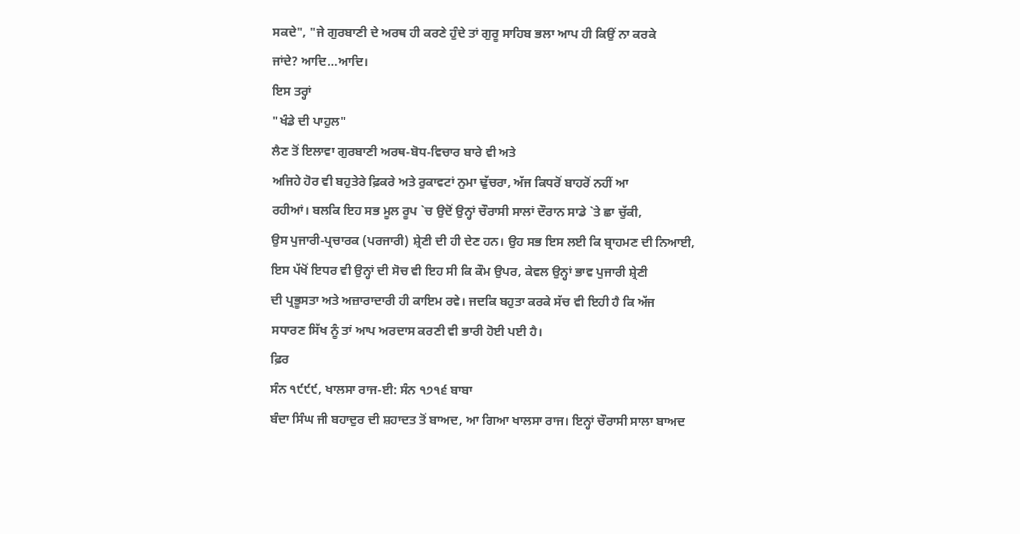ਸਕਦੇ", "ਜੇ ਗੁਰਬਾਣੀ ਦੇ ਅਰਥ ਹੀ ਕਰਣੇ ਹੁੰਦੇ ਤਾਂ ਗੁਰੂ ਸਾਹਿਬ ਭਲਾ ਆਪ ਹੀ ਕਿਉਂ ਨਾ ਕਰਕੇ
ਜਾਂਦੇ? ਆਦਿ…ਆਦਿ।
ਇਸ ਤਰ੍ਹਾਂ
"ਖੰਡੇ ਦੀ ਪਾਹੁਲ"
ਲੈਣ ਤੋਂ ਇਲਾਵਾ ਗੁਰਬਾਣੀ ਅਰਥ-ਬੋਧ-ਵਿਚਾਰ ਬਾਰੇ ਵੀ ਅਤੇ
ਅਜਿਹੇ ਹੋਰ ਵੀ ਬਹੁਤੇਰੇ ਫ਼ਿਕਰੇ ਅਤੇ ਰੁਕਾਵਟਾਂ ਨੁਮਾ ਢੁੱਚਰਾ, ਅੱਜ ਕਿਧਰੋਂ ਬਾਹਰੋਂ ਨਹੀਂ ਆ
ਰਹੀਆਂ। ਬਲਕਿ ਇਹ ਸਭ ਮੂਲ ਰੂਪ `ਚ ਉਦੋਂ ਉਨ੍ਹਾਂ ਚੌਰਾਸੀ ਸਾਲਾਂ ਦੌਰਾਨ ਸਾਡੇ `ਤੇ ਛਾ ਚੁੱਕੀ,
ਉਸ ਪੁਜਾਰੀ-ਪ੍ਰਚਾਰਕ (ਪਰਜਾਰੀ) ਸ਼੍ਰੇਣੀ ਦੀ ਹੀ ਦੇਣ ਹਨ। ਉਹ ਸਭ ਇਸ ਲਈ ਕਿ ਬ੍ਰਾਹਮਣ ਦੀ ਨਿਆਈ,
ਇਸ ਪੱਖੋਂ ਇਧਰ ਵੀ ਉਨ੍ਹਾਂ ਦੀ ਸੋਚ ਵੀ ਇਹ ਸੀ ਕਿ ਕੌਮ ਉਪਰ, ਕੇਵਲ ਉਨ੍ਹਾਂ ਭਾਵ ਪੁਜਾਰੀ ਸ਼੍ਰੇਣੀ
ਦੀ ਪ੍ਰਭੂਸਤਾ ਅਤੇ ਅਜ਼ਾਰਾਦਾਰੀ ਹੀ ਕਾਇਮ ਰਵੇ। ਜਦਕਿ ਬਹੁਤਾ ਕਰਕੇ ਸੱਚ ਵੀ ਇਹੀ ਹੈ ਕਿ ਅੱਜ
ਸਧਾਰਣ ਸਿੱਖ ਨੂੰ ਤਾਂ ਆਪ ਅਰਦਾਸ ਕਰਣੀ ਵੀ ਭਾਰੀ ਹੋਈ ਪਈ ਹੈ।
ਫ਼ਿਰ
ਸੰਨ ੧੯੯੯, ਖਾਲਸਾ ਰਾਜ-ਈ: ਸੰਨ ੧੭੧੬ ਬਾਬਾ
ਬੰਦਾ ਸਿੰਘ ਜੀ ਬਹਾਦੁਰ ਦੀ ਸ਼ਹਾਦਤ ਤੋਂ ਬਾਅਦ, ਆ ਗਿਆ ਖਾਲਸਾ ਰਾਜ। ਇਨ੍ਹਾਂ ਚੌਰਾਸੀ ਸਾਲਾ ਬਾਅਦ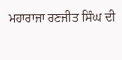ਮਹਾਰਾਜਾ ਰਣਜੀਤ ਸਿੰਘ ਦੀ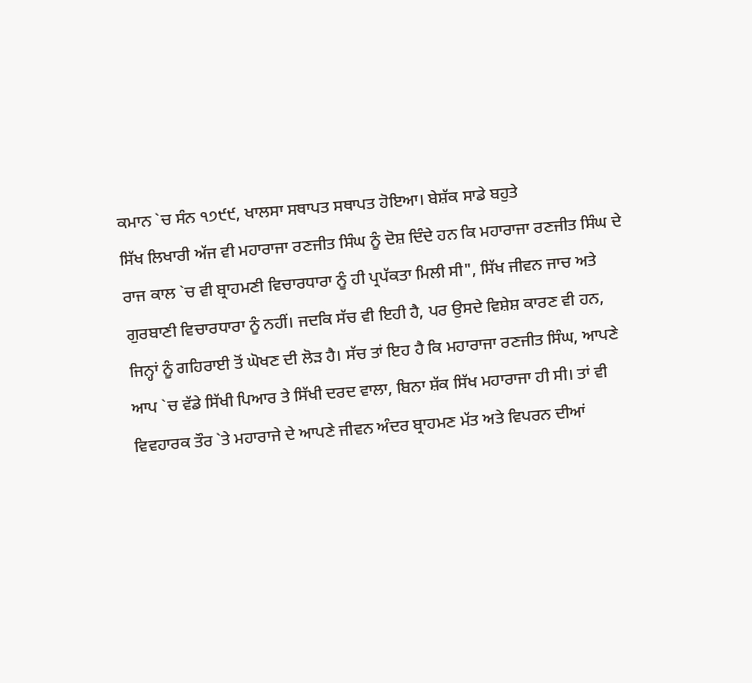ਕਮਾਨ `ਚ ਸੰਨ ੧੭੯੯, ਖਾਲਸਾ ਸਥਾਪਤ ਸਥਾਪਤ ਹੋਇਆ। ਬੇਸ਼ੱਕ ਸਾਡੇ ਬਹੁਤੇ
ਸਿੱਖ ਲਿਖਾਰੀ ਅੱਜ ਵੀ ਮਹਾਰਾਜਾ ਰਣਜੀਤ ਸਿੰਘ ਨੂੰ ਦੋਸ਼ ਦਿੰਦੇ ਹਨ ਕਿ ਮਹਾਰਾਜਾ ਰਣਜੀਤ ਸਿੰਘ ਦੇ
ਰਾਜ ਕਾਲ `ਚ ਵੀ ਬ੍ਰਾਹਮਣੀ ਵਿਚਾਰਧਾਰਾ ਨੂੰ ਹੀ ਪ੍ਰਪੱਕਤਾ ਮਿਲੀ ਸੀ", ਸਿੱਖ ਜੀਵਨ ਜਾਚ ਅਤੇ
ਗੁਰਬਾਣੀ ਵਿਚਾਰਧਾਰਾ ਨੂੰ ਨਹੀਂ। ਜਦਕਿ ਸੱਚ ਵੀ ਇਹੀ ਹੈ, ਪਰ ਉਸਦੇ ਵਿਸ਼ੇਸ਼ ਕਾਰਣ ਵੀ ਹਨ,
ਜਿਨ੍ਹਾਂ ਨੂੰ ਗਹਿਰਾਈ ਤੋਂ ਘੋਖਣ ਦੀ ਲੋੜ ਹੈ। ਸੱਚ ਤਾਂ ਇਹ ਹੈ ਕਿ ਮਹਾਰਾਜਾ ਰਣਜੀਤ ਸਿੰਘ, ਆਪਣੇ
ਆਪ `ਚ ਵੱਡੇ ਸਿੱਖੀ ਪਿਆਰ ਤੇ ਸਿੱਖੀ ਦਰਦ ਵਾਲਾ, ਬਿਨਾ ਸ਼ੱਕ ਸਿੱਖ ਮਹਾਰਾਜਾ ਹੀ ਸੀ। ਤਾਂ ਵੀ
ਵਿਵਹਾਰਕ ਤੌਰ `ਤੇ ਮਹਾਰਾਜੇ ਦੇ ਆਪਣੇ ਜੀਵਨ ਅੰਦਰ ਬ੍ਰਾਹਮਣ ਮੱਤ ਅਤੇ ਵਿਪਰਨ ਦੀਆਂ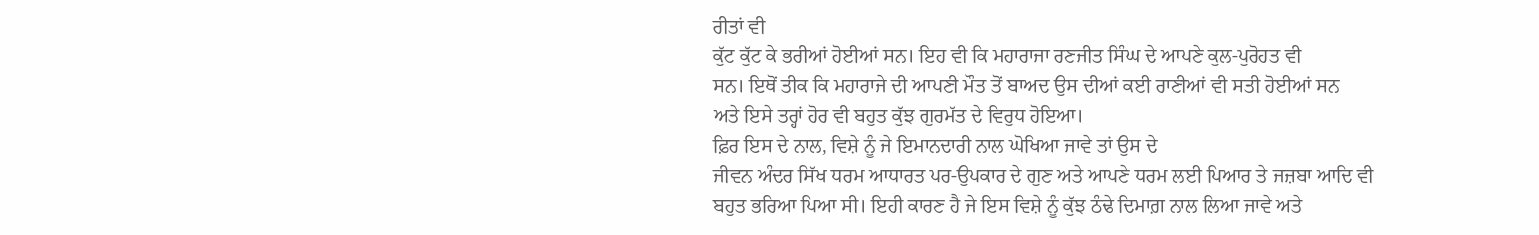ਰੀਤਾਂ ਵੀ
ਕੁੱਟ ਕੁੱਟ ਕੇ ਭਰੀਆਂ ਹੋਈਆਂ ਸਨ। ਇਹ ਵੀ ਕਿ ਮਹਾਰਾਜਾ ਰਣਜੀਤ ਸਿੰਘ ਦੇ ਆਪਣੇ ਕੁਲ-ਪੁਰੋਹਤ ਵੀ
ਸਨ। ਇਥੋਂ ਤੀਕ ਕਿ ਮਹਾਰਾਜੇ ਦੀ ਆਪਣੀ ਮੌਤ ਤੋਂ ਬਾਅਦ ਉਸ ਦੀਆਂ ਕਈ ਰਾਣੀਆਂ ਵੀ ਸਤੀ ਹੋਈਆਂ ਸਨ
ਅਤੇ ਇਸੇ ਤਰ੍ਹਾਂ ਹੋਰ ਵੀ ਬਹੁਤ ਕੁੱਝ ਗੁਰਮੱਤ ਦੇ ਵਿਰੁਧ ਹੋਇਆ।
ਫ਼ਿਰ ਇਸ ਦੇ ਨਾਲ, ਵਿਸ਼ੇ ਨੂੰ ਜੇ ਇਮਾਨਦਾਰੀ ਨਾਲ ਘੋਖਿਆ ਜਾਵੇ ਤਾਂ ਉਸ ਦੇ
ਜੀਵਨ ਅੰਦਰ ਸਿੱਖ ਧਰਮ ਆਧਾਰਤ ਪਰ-ਉਪਕਾਰ ਦੇ ਗੁਣ ਅਤੇ ਆਪਣੇ ਧਰਮ ਲਈ ਪਿਆਰ ਤੇ ਜਜ਼ਬਾ ਆਦਿ ਵੀ
ਬਹੁਤ ਭਰਿਆ ਪਿਆ ਸੀ। ਇਹੀ ਕਾਰਣ ਹੈ ਜੇ ਇਸ ਵਿਸ਼ੇ ਨੂੰ ਕੁੱਝ ਠੰਢੇ ਦਿਮਾਗ਼ ਨਾਲ ਲਿਆ ਜਾਵੇ ਅਤੇ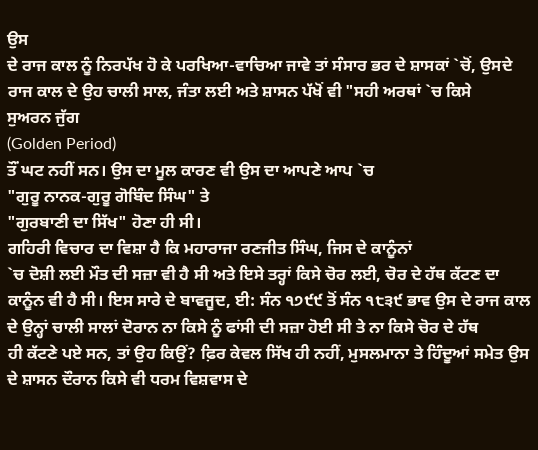ਉਸ
ਦੇ ਰਾਜ ਕਾਲ ਨੂੰ ਨਿਰਪੱਖ ਹੋ ਕੇ ਪਰਖਿਆ-ਵਾਚਿਆ ਜਾਵੇ ਤਾਂ ਸੰਸਾਰ ਭਰ ਦੇ ਸ਼ਾਸਕਾਂ `ਚੋਂ, ਉਸਦੇ
ਰਾਜ ਕਾਲ ਦੇ ਉਹ ਚਾਲੀ ਸਾਲ, ਜੰਤਾ ਲਈ ਅਤੇ ਸ਼ਾਸਨ ਪੱਖੋਂ ਵੀ "ਸਹੀ ਅਰਥਾਂ `ਚ ਕਿਸੇ
ਸੁਅਰਨ ਜੁੱਗ
(Golden Period)
ਤੌਂ ਘਟ ਨਹੀਂ ਸਨ। ਉਸ ਦਾ ਮੂਲ ਕਾਰਣ ਵੀ ਉਸ ਦਾ ਆਪਣੇ ਆਪ `ਚ
"ਗੁਰੂ ਨਾਨਕ-ਗੁਰੂ ਗੋਬਿੰਦ ਸਿੰਘ" ਤੇ
"ਗੁਰਬਾਣੀ ਦਾ ਸਿੱਖ" ਹੋਣਾ ਹੀ ਸੀ।
ਗਹਿਰੀ ਵਿਚਾਰ ਦਾ ਵਿਸ਼ਾ ਹੈ ਕਿ ਮਹਾਰਾਜਾ ਰਣਜੀਤ ਸਿੰਘ, ਜਿਸ ਦੇ ਕਾਨੂੰਨਾਂ
`ਚ ਦੋਸ਼ੀ ਲਈ ਮੌਤ ਦੀ ਸਜ਼ਾ ਵੀ ਹੈ ਸੀ ਅਤੇ ਇਸੇ ਤਰ੍ਹਾਂ ਕਿਸੇ ਚੋਰ ਲਈ, ਚੋਰ ਦੇ ਹੱਥ ਕੱਟਣ ਦਾ
ਕਾਨੂੰਨ ਵੀ ਹੈ ਸੀ। ਇਸ ਸਾਰੇ ਦੇ ਬਾਵਜੂਦ, ਈ: ਸੰਨ ੧੭੯੯ ਤੋਂ ਸੰਨ ੧੮੩੯ ਭਾਵ ਉਸ ਦੇ ਰਾਜ ਕਾਲ
ਦੇ ਉਨ੍ਹਾਂ ਚਾਲੀ ਸਾਲਾਂ ਦੋਰਾਨ ਨਾ ਕਿਸੇ ਨੂੰ ਫਾਂਸੀ ਦੀ ਸਜ਼ਾ ਹੋਈ ਸੀ ਤੇ ਨਾ ਕਿਸੇ ਚੋਰ ਦੇ ਹੱਥ
ਹੀ ਕੱਟਣੇ ਪਏ ਸਨ, ਤਾਂ ਉਹ ਕਿਉਂ? ਫ਼ਿਰ ਕੇਵਲ ਸਿੱਖ ਹੀ ਨਹੀਂ, ਮੁਸਲਮਾਨਾ ਤੇ ਹਿੰਦੂਆਂ ਸਮੇਤ ਉਸ
ਦੇ ਸ਼ਾਸਨ ਦੌਰਾਨ ਕਿਸੇ ਵੀ ਧਰਮ ਵਿਸ਼ਵਾਸ ਦੇ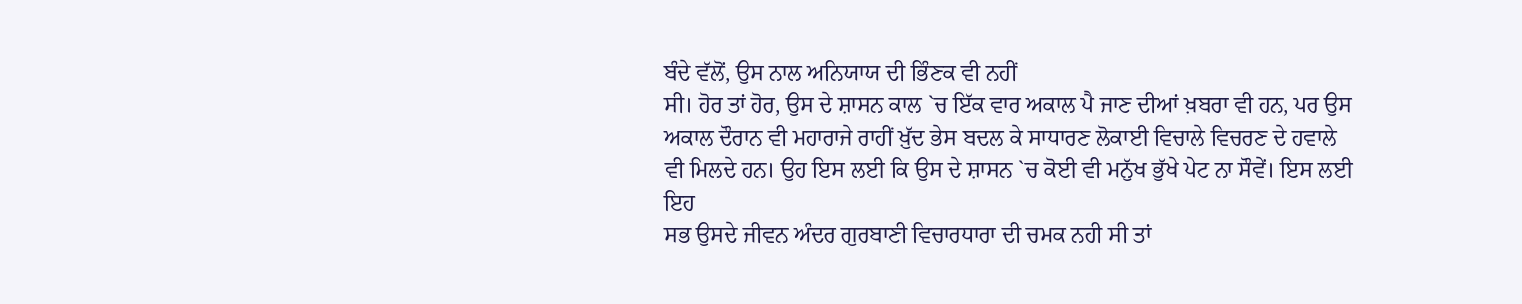ਬੰਦੇ ਵੱਲੋਂ, ਉਸ ਨਾਲ ਅਨਿਯਾਯ ਦੀ ਭਿੰਣਕ ਵੀ ਨਹੀਂ
ਸੀ। ਹੋਰ ਤਾਂ ਹੋਰ, ਉਸ ਦੇ ਸ਼ਾਸਨ ਕਾਲ `ਚ ਇੱਕ ਵਾਰ ਅਕਾਲ ਪੈ ਜਾਣ ਦੀਆਂ ਖ਼ਬਰਾ ਵੀ ਹਨ, ਪਰ ਉਸ
ਅਕਾਲ ਦੌਰਾਨ ਵੀ ਮਹਾਰਾਜੇ ਰਾਹੀਂ ਖ਼ੁੱਦ ਭੇਸ ਬਦਲ ਕੇ ਸਾਧਾਰਣ ਲੋਕਾਈ ਵਿਚਾਲੇ ਵਿਚਰਣ ਦੇ ਹਵਾਲੇ
ਵੀ ਮਿਲਦੇ ਹਨ। ਉਹ ਇਸ ਲਈ ਕਿ ਉਸ ਦੇ ਸ਼ਾਸਨ `ਚ ਕੋਈ ਵੀ ਮਨੁੱਖ ਭੁੱਖੇ ਪੇਟ ਨਾ ਸੌਵੇਂ। ਇਸ ਲਈ ਇਹ
ਸਭ ਉਸਦੇ ਜੀਵਨ ਅੰਦਰ ਗੁਰਬਾਣੀ ਵਿਚਾਰਧਾਰਾ ਦੀ ਚਮਕ ਨਹੀ ਸੀ ਤਾਂ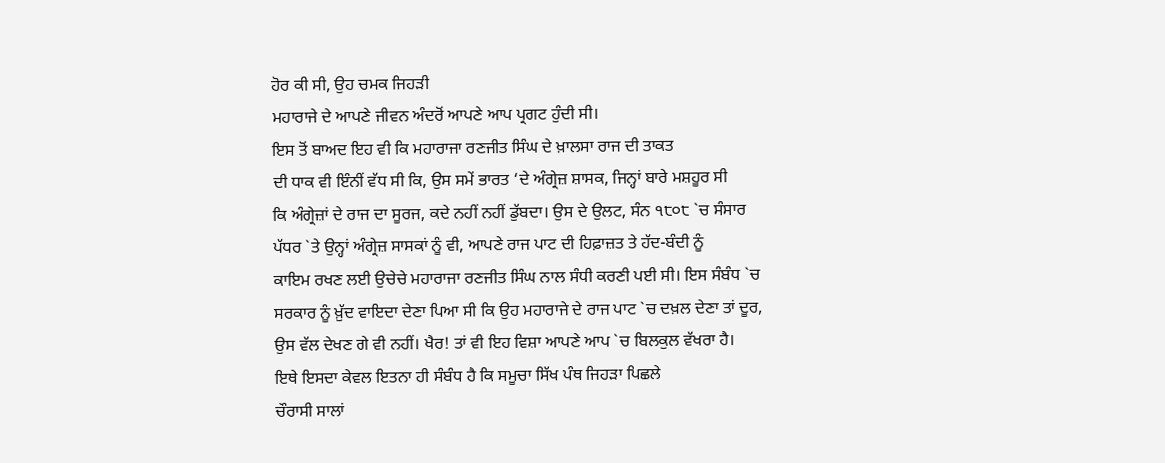ਹੋਰ ਕੀ ਸੀ, ਉਹ ਚਮਕ ਜਿਹੜੀ
ਮਹਾਰਾਜੇ ਦੇ ਆਪਣੇ ਜੀਵਨ ਅੰਦਰੋਂ ਆਪਣੇ ਆਪ ਪ੍ਰਗਟ ਹੁੰਦੀ ਸੀ।
ਇਸ ਤੋਂ ਬਾਅਦ ਇਹ ਵੀ ਕਿ ਮਹਾਰਾਜਾ ਰਣਜੀਤ ਸਿੰਘ ਦੇ ਖ਼ਾਲਸਾ ਰਾਜ ਦੀ ਤਾਕਤ
ਦੀ ਧਾਕ ਵੀ ਇੰਨੀਂ ਵੱਧ ਸੀ ਕਿ, ਉਸ ਸਮੇਂ ਭਾਰਤ ‘ਦੇ ਅੰਗ੍ਰੇਜ਼ ਸ਼ਾਸਕ, ਜਿਨ੍ਹਾਂ ਬਾਰੇ ਮਸ਼ਹੂਰ ਸੀ
ਕਿ ਅੰਗ੍ਰੇਜ਼ਾਂ ਦੇ ਰਾਜ ਦਾ ਸੂਰਜ, ਕਦੇ ਨਹੀਂ ਨਹੀਂ ਡੁੱਬਦਾ। ਉਸ ਦੇ ਉਲਟ, ਸੰਨ ੧੮੦੮ `ਚ ਸੰਸਾਰ
ਪੱਧਰ `ਤੇ ਉਨ੍ਹਾਂ ਅੰਗ੍ਰੇਜ਼ ਸਾਸਕਾਂ ਨੂੰ ਵੀ, ਆਪਣੇ ਰਾਜ ਪਾਟ ਦੀ ਹਿਫ਼ਾਜ਼ਤ ਤੇ ਹੱਦ-ਬੰਦੀ ਨੂੰ
ਕਾਇਮ ਰਖਣ ਲਈ ਉਚੇਚੇ ਮਹਾਰਾਜਾ ਰਣਜੀਤ ਸਿੰਘ ਨਾਲ ਸੰਧੀ ਕਰਣੀ ਪਈ ਸੀ। ਇਸ ਸੰਬੰਧ `ਚ
ਸਰਕਾਰ ਨੂੰ ਖ਼ੁੱਦ ਵਾਇਦਾ ਦੇਣਾ ਪਿਆ ਸੀ ਕਿ ਉਹ ਮਹਾਰਾਜੇ ਦੇ ਰਾਜ ਪਾਟ `ਚ ਦਖ਼ਲ ਦੇਣਾ ਤਾਂ ਦੂਰ,
ਉਸ ਵੱਲ ਦੇਖਣ ਗੇ ਵੀ ਨਹੀਂ। ਖੈਰ! ਤਾਂ ਵੀ ਇਹ ਵਿਸ਼ਾ ਆਪਣੇ ਆਪ `ਚ ਬਿਲਕੁਲ ਵੱਖਰਾ ਹੈ।
ਇਥੇ ਇਸਦਾ ਕੇਵਲ ਇਤਨਾ ਹੀ ਸੰਬੰਧ ਹੈ ਕਿ ਸਮੂਚਾ ਸਿੱਖ ਪੰਥ ਜਿਹੜਾ ਪਿਛਲੇ
ਚੌਰਾਸੀ ਸਾਲਾਂ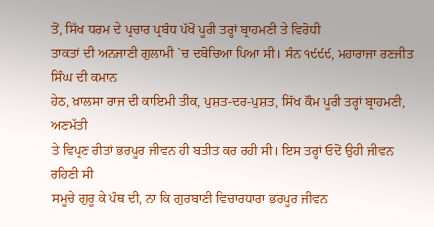ਤੋਂ, ਸਿੱਖ ਧਰਮ ਦੇ ਪ੍ਰਚਾਰ ਪ੍ਰਬੰਧ ਪੱਖੋਂ ਪੂਰੀ ਤਰ੍ਹਾਂ ਬ੍ਰਾਹਮਣੀ ਤੇ ਵਿਰੋਧੀ
ਤਾਕਤਾਂ ਦੀ ਅਨਜਾਣੀ ਗੁਲਾਮੀ `ਚ ਦਬੋਚਿਆ ਪਿਆ ਸੀ। ਸੰਨ ੧੯੯੯, ਮਹਾਰਾਜਾ ਰਣਜੀਤ ਸਿੰਘ ਦੀ ਕਮਾਨ
ਹੇਠ, ਖ਼ਾਲਸਾ ਰਾਜ ਦੀ ਕਾਇਮੀ ਤੀਕ, ਪੁਸ਼ਤ-ਦਰ-ਪੁਸ਼ਤ, ਸਿੱਖ ਕੌਮ ਪੂਰੀ ਤਰ੍ਹਾਂ ਬ੍ਰਾਹਮਣੀ, ਅਣਮੱਤੀ
ਤੇ ਵਿਪ੍ਰਣ ਰੀਤਾਂ ਭਰਪੂਰ ਜੀਵਨ ਹੀ ਬਤੀਤ ਕਰ ਰਹੀ ਸੀ। ਇਸ ਤਰ੍ਹਾਂ ਓਦੋਂ ਉਹੀ ਜੀਵਨ ਰਹਿਣੀ ਸੀ
ਸਮੂਚੇ ਗੁਰੂ ਕੇ ਪੰਥ ਦੀ, ਨਾ ਕਿ ਗੁਰਬਾਣੀ ਵਿਚਾਰਧਾਰਾ ਭਰਪੂਰ ਜੀਵਨ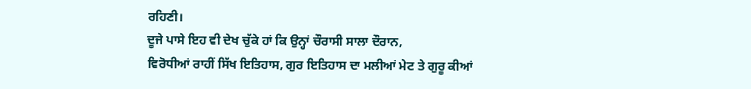ਰਹਿਣੀ।
ਦੂਜੇ ਪਾਸੇ ਇਹ ਵੀ ਦੇਖ ਚੁੱਕੇ ਹਾਂ ਕਿ ਉਨ੍ਹਾਂ ਚੌਰਾਸੀ ਸਾਲਾ ਦੌਰਾਨ,
ਵਿਰੋਧੀਆਂ ਰਾਹੀਂ ਸਿੱਖ ਇਤਿਹਾਸ, ਗੁਰ ਇਤਿਹਾਸ ਦਾ ਮਲੀਆਂ ਮੇਟ ਤੇ ਗੁਰੂ ਕੀਆਂ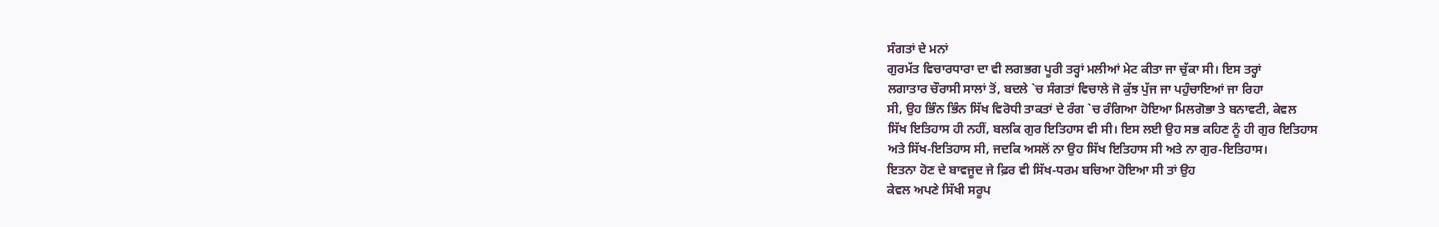ਸੰਗਤਾਂ ਦੇ ਮਨਾਂ
ਗੁਰਮੱਤ ਵਿਚਾਰਧਾਰਾ ਦਾ ਵੀ ਲਗਭਗ ਪੂਰੀ ਤਰ੍ਹਾਂ ਮਲੀਆਂ ਮੇਟ ਕੀਤਾ ਜਾ ਚੁੱਕਾ ਸੀ। ਇਸ ਤਰ੍ਹਾਂ
ਲਗਾਤਾਰ ਚੌਰਾਸੀ ਸਾਲਾਂ ਤੋਂ, ਬਦਲੇ `ਚ ਸੰਗਤਾਂ ਵਿਚਾਲੇ ਜੋ ਕੁੱਝ ਪੁੱਜ ਜਾ ਪਹੁੰਚਾਇਆਂ ਜਾ ਰਿਹਾ
ਸੀ, ਉਹ ਭਿੰਨ ਭਿੰਨ ਸਿੱਖ ਵਿਰੋਧੀ ਤਾਕਤਾਂ ਦੇ ਰੰਗ `ਚ ਰੰਗਿਆ ਹੋਇਆ ਮਿਲਗੋਭਾ ਤੇ ਬਨਾਵਟੀ, ਕੇਵਲ
ਸਿੱਖ ਇਤਿਹਾਸ ਹੀ ਨਹੀਂ, ਬਲਕਿ ਗੁਰ ਇਤਿਹਾਸ ਵੀ ਸੀ। ਇਸ ਲਈ ਉਹ ਸਭ ਕਹਿਣ ਨੂੰ ਹੀ ਗੁਰ ਇਤਿਹਾਸ
ਅਤੇ ਸਿੱਖ-ਇਤਿਹਾਸ ਸੀ, ਜਦਕਿ ਅਸਲੋਂ ਨਾ ਉਹ ਸਿੱਖ ਇਤਿਹਾਸ ਸੀ ਅਤੇ ਨਾ ਗੁਰ-ਇਤਿਹਾਸ।
ਇਤਨਾ ਹੋਣ ਦੇ ਬਾਵਜੂਦ ਜੇ ਫ਼ਿਰ ਵੀ ਸਿੱਖ-ਧਰਮ ਬਚਿਆ ਹੋਇਆ ਸੀ ਤਾਂ ਉਹ
ਕੇਵਲ ਅਪਣੇ ਸਿੱਖੀ ਸਰੂਪ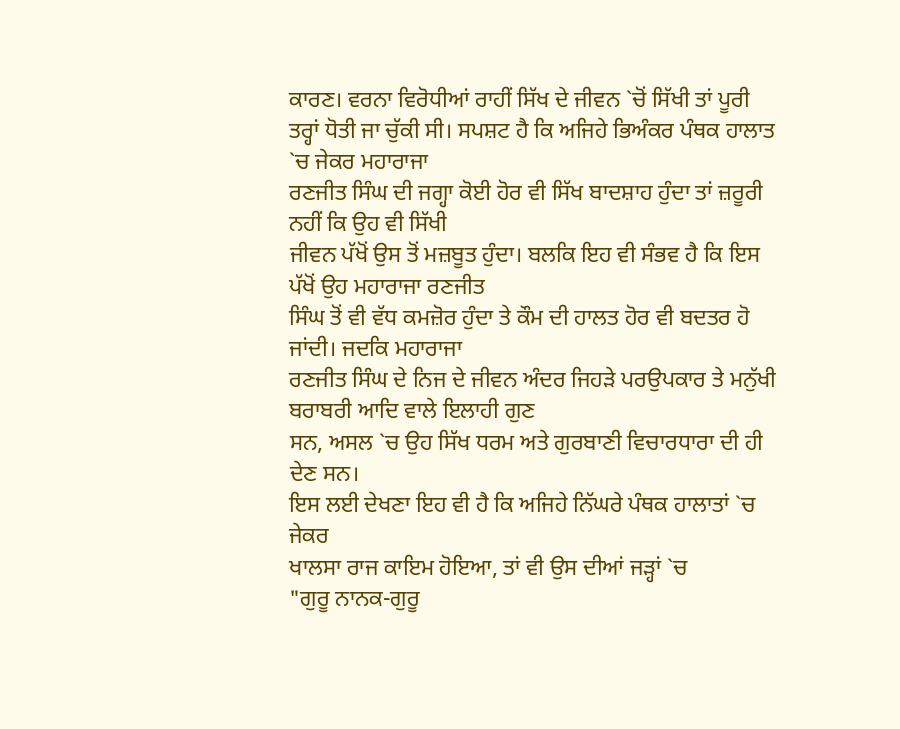ਕਾਰਣ। ਵਰਨਾ ਵਿਰੋਧੀਆਂ ਰਾਹੀਂ ਸਿੱਖ ਦੇ ਜੀਵਨ `ਚੋਂ ਸਿੱਖੀ ਤਾਂ ਪੂਰੀ
ਤਰ੍ਹਾਂ ਧੋਤੀ ਜਾ ਚੁੱਕੀ ਸੀ। ਸਪਸ਼ਟ ਹੈ ਕਿ ਅਜਿਹੇ ਭਿਅੰਕਰ ਪੰਥਕ ਹਾਲਾਤ `ਚ ਜੇਕਰ ਮਹਾਰਾਜਾ
ਰਣਜੀਤ ਸਿੰਘ ਦੀ ਜਗ੍ਹਾ ਕੋਈ ਹੋਰ ਵੀ ਸਿੱਖ ਬਾਦਸ਼ਾਹ ਹੁੰਦਾ ਤਾਂ ਜ਼ਰੂਰੀ ਨਹੀਂ ਕਿ ਉਹ ਵੀ ਸਿੱਖੀ
ਜੀਵਨ ਪੱਖੋਂ ਉਸ ਤੋਂ ਮਜ਼ਬੂਤ ਹੁੰਦਾ। ਬਲਕਿ ਇਹ ਵੀ ਸੰਭਵ ਹੈ ਕਿ ਇਸ ਪੱਖੋਂ ਉਹ ਮਹਾਰਾਜਾ ਰਣਜੀਤ
ਸਿੰਘ ਤੋਂ ਵੀ ਵੱਧ ਕਮਜ਼ੋਰ ਹੁੰਦਾ ਤੇ ਕੌਮ ਦੀ ਹਾਲਤ ਹੋਰ ਵੀ ਬਦਤਰ ਹੋ ਜਾਂਦੀ। ਜਦਕਿ ਮਹਾਰਾਜਾ
ਰਣਜੀਤ ਸਿੰਘ ਦੇ ਨਿਜ ਦੇ ਜੀਵਨ ਅੰਦਰ ਜਿਹੜੇ ਪਰਉਪਕਾਰ ਤੇ ਮਨੁੱਖੀ ਬਰਾਬਰੀ ਆਦਿ ਵਾਲੇ ਇਲਾਹੀ ਗੁਣ
ਸਨ, ਅਸਲ `ਚ ਉਹ ਸਿੱਖ ਧਰਮ ਅਤੇ ਗੁਰਬਾਣੀ ਵਿਚਾਰਧਾਰਾ ਦੀ ਹੀ ਦੇਣ ਸਨ।
ਇਸ ਲਈ ਦੇਖਣਾ ਇਹ ਵੀ ਹੈ ਕਿ ਅਜਿਹੇ ਨਿੱਘਰੇ ਪੰਥਕ ਹਾਲਾਤਾਂ `ਚ ਜੇਕਰ
ਖਾਲਸਾ ਰਾਜ ਕਾਇਮ ਹੋਇਆ, ਤਾਂ ਵੀ ਉਸ ਦੀਆਂ ਜੜ੍ਹਾਂ `ਚ
"ਗੁਰੂ ਨਾਨਕ-ਗੁਰੂ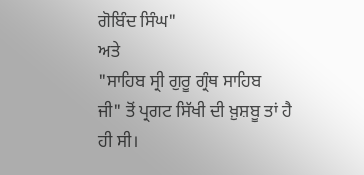ਗੋਬਿੰਦ ਸਿੰਘ"
ਅਤੇ
"ਸਾਹਿਬ ਸ੍ਰੀ ਗੁਰੂ ਗ੍ਰੰਥ ਸਾਹਿਬ
ਜੀ" ਤੋਂ ਪ੍ਰਗਟ ਸਿੱਖੀ ਦੀ ਖ਼ੁਸ਼ਬੂ ਤਾਂ ਹੈ
ਹੀ ਸੀ।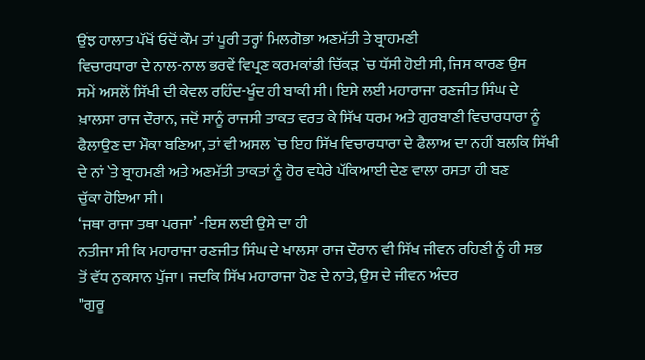ਉਂਝ ਹਾਲਾਤ ਪੱਖੋਂ ਓਦੋਂ ਕੌਮ ਤਾਂ ਪੂਰੀ ਤਰ੍ਹਾਂ ਮਿਲਗੋਭਾ ਅਣਮੱਤੀ ਤੇ ਬ੍ਰਾਹਮਣੀ
ਵਿਚਾਰਧਾਰਾ ਦੇ ਨਾਲ-ਨਾਲ ਭਰਵੇਂ ਵਿਪ੍ਰਣ ਕਰਮਕਾਂਡੀ ਚਿੱਕੜ `ਚ ਧੱਸੀ ਹੋਈ ਸੀ, ਜਿਸ ਕਾਰਣ ਉਸ
ਸਮੇਂ ਅਸਲੋਂ ਸਿੱਖੀ ਦੀ ਕੇਵਲ ਰਹਿੰਦ-ਖੂੰਦ ਹੀ ਬਾਕੀ ਸੀ। ਇਸੇ ਲਈ ਮਹਾਰਾਜਾ ਰਣਜੀਤ ਸਿੰਘ ਦੇ
ਖ਼ਾਲਸਾ ਰਾਜ ਦੌਰਾਨ, ਜਦੋਂ ਸਾਨੂੰ ਰਾਜਸੀ ਤਾਕਤ ਵਰਤ ਕੇ ਸਿੱਖ ਧਰਮ ਅਤੇ ਗੁਰਬਾਣੀ ਵਿਚਾਰਧਾਰਾ ਨੂੰ
ਫੈਲਾਉਣ ਦਾ ਮੌਕਾ ਬਣਿਆ, ਤਾਂ ਵੀ ਅਸਲ `ਚ ਇਹ ਸਿੱਖ ਵਿਚਾਰਧਾਰਾ ਦੇ ਫੈਲਾਅ ਦਾ ਨਹੀਂ ਬਲਕਿ ਸਿੱਖੀ
ਦੇ ਨਾਂ `ਤੇ ਬ੍ਰਾਹਮਣੀ ਅਤੇ ਅਣਮੱਤੀ ਤਾਕਤਾਂ ਨੂੰ ਹੋਰ ਵਧੇਰੇ ਪੱਕਿਆਈ ਦੇਣ ਵਾਲਾ ਰਸਤਾ ਹੀ ਬਣ
ਚੁੱਕਾ ਹੋਇਆ ਸੀ।
‘ਜਥਾ ਰਾਜਾ ਤਥਾ ਪਰਜਾ’ -ਇਸ ਲਈ ਉਸੇ ਦਾ ਹੀ
ਨਤੀਜਾ ਸੀ ਕਿ ਮਹਾਰਾਜਾ ਰਣਜੀਤ ਸਿੰਘ ਦੇ ਖਾਲਸਾ ਰਾਜ ਦੌਰਾਨ ਵੀ ਸਿੱਖ ਜੀਵਨ ਰਹਿਣੀ ਨੂੰ ਹੀ ਸਭ
ਤੋਂ ਵੱਧ ਨੁਕਸਾਨ ਪੁੱਜਾ। ਜਦਕਿ ਸਿੱਖ ਮਹਾਰਾਜਾ ਹੋਣ ਦੇ ਨਾਤੇ, ਉਸ ਦੇ ਜੀਵਨ ਅੰਦਰ
"ਗੁਰੂ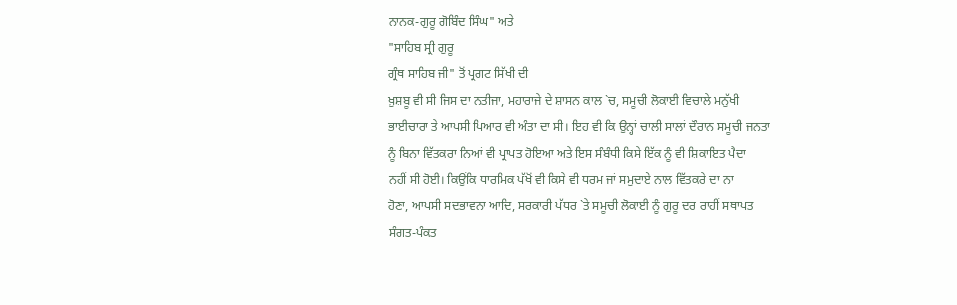ਨਾਨਕ-ਗੁਰੂ ਗੋਬਿੰਦ ਸਿੰਘ" ਅਤੇ
"ਸਾਹਿਬ ਸ੍ਰੀ ਗੁਰੂ
ਗ੍ਰੰਥ ਸਾਹਿਬ ਜੀ" ਤੋਂ ਪ੍ਰਗਟ ਸਿੱਖੀ ਦੀ
ਖ਼ੁਸ਼ਬੂ ਵੀ ਸੀ ਜਿਸ ਦਾ ਨਤੀਜਾ, ਮਹਾਰਾਜੇ ਦੇ ਸ਼ਾਸਨ ਕਾਲ `ਚ, ਸਮੂਚੀ ਲੋਕਾਈ ਵਿਚਾਲੇ ਮਨੁੱਖੀ
ਭਾਈਚਾਰਾ ਤੇ ਆਪਸੀ ਪਿਆਰ ਵੀ ਅੰਤਾ ਦਾ ਸੀ। ਇਹ ਵੀ ਕਿ ਉਨ੍ਹਾਂ ਚਾਲੀ ਸਾਲਾਂ ਦੌਰਾਨ ਸਮੂਚੀ ਜਨਤਾ
ਨੂੰ ਬਿਨਾ ਵਿੱਤਕਰਾ ਨਿਆਂ ਵੀ ਪ੍ਰਾਪਤ ਹੋਇਆ ਅਤੇ ਇਸ ਸੰਬੰਧੀ ਕਿਸੇ ਇੱਕ ਨੂੰ ਵੀ ਸ਼ਿਕਾਇਤ ਪੈਦਾ
ਨਹੀਂ ਸੀ ਹੋਈ। ਕਿਉਂਕਿ ਧਾਰਮਿਕ ਪੱਖੋਂ ਵੀ ਕਿਸੇ ਵੀ ਧਰਮ ਜਾਂ ਸਮੁਦਾਏ ਨਾਲ ਵਿੱਤਕਰੇ ਦਾ ਨਾ
ਹੋਣਾ, ਆਪਸੀ ਸਦਭਾਵਨਾ ਆਦਿ, ਸਰਕਾਰੀ ਪੱਧਰ `ਤੇ ਸਮੂਚੀ ਲੋਕਾਈ ਨੂੰ ਗੁਰੂ ਦਰ ਰਾਹੀਂ ਸਥਾਪਤ
ਸੰਗਤ-ਪੰਕਤ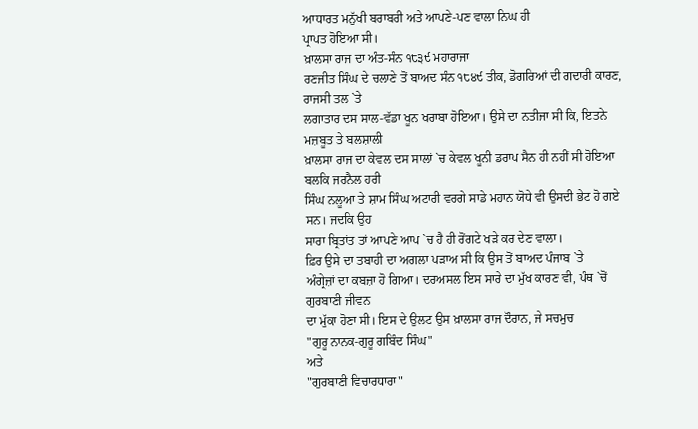ਆਧਾਰਤ ਮਨੁੱਖੀ ਬਰਾਬਰੀ ਅਤੇ ਆਪਣੇ-ਪਣ ਵਾਲਾ ਨਿਘ ਹੀ
ਪ੍ਰਾਪਤ ਹੋਇਆ ਸੀ।
ਖ਼ਾਲਸਾ ਰਾਜ ਦਾ ਅੰਤ-ਸੰਨ ੧੮੩੯ ਮਹਾਰਾਜਾ
ਰਣਜੀਤ ਸਿੰਘ ਦੇ ਚਲਾਣੇ ਤੋਂ ਬਾਅਦ ਸੰਨ ੧੮੪੯ ਤੀਕ, ਡੋਗਰਿਆਂ ਦੀ ਗਦਾਰੀ ਕਾਰਣ, ਰਾਜਸੀ ਤਲ `ਤੇ
ਲਗਾਤਾਰ ਦਸ ਸਾਲ-ਵੱਡਾ ਖੂਨ ਖਰਾਬਾ ਹੋਇਆ। ਉਸੇ ਦਾ ਨਤੀਜਾ ਸੀ ਕਿ, ਇਤਨੇ ਮਜ਼ਬੂਤ ਤੇ ਬਲਸ਼ਾਲੀ
ਖ਼ਾਲਸਾ ਰਾਜ ਦਾ ਕੇਵਲ ਦਸ ਸਾਲਾਂ `ਚ ਕੇਵਲ ਖੂਨੀ ਡਰਾਪ ਸੈਨ ਹੀ ਨਹੀਂ ਸੀ ਹੋਇਆ ਬਲਕਿ ਜਰਨੈਲ ਹਰੀ
ਸਿੰਘ ਨਲੂਆ ਤੇ ਸ਼ਾਮ ਸਿੰਘ ਅਟਾਰੀ ਵਰਗੇ ਸਾਡੇ ਮਹਾਨ ਯੋਧੇ ਵੀ ਉਸਦੀ ਭੇਟ ਹੋ ਗਏ ਸਨ। ਜਦਕਿ ਉਹ
ਸਾਰਾ ਬ੍ਰਿਤਾਂਤ ਤਾਂ ਆਪਣੇ ਆਪ `ਚ ਹੈ ਹੀ ਰੋਂਗਟੇ ਖੜੇ ਕਰ ਦੇਣ ਵਾਲਾ।
ਫ਼ਿਰ ਉਸੇ ਦਾ ਤਬਾਹੀ ਦਾ ਅਗਲਾ ਪੜਾਅ ਸੀ ਕਿ ਉਸ ਤੋਂ ਬਾਅਦ ਪੰਜਾਬ `ਤੇ
ਅੰਗ੍ਰੇਜ਼ਾਂ ਦਾ ਕਬਜ਼ਾ ਹੋ ਗਿਆ। ਦਰਅਸਲ ਇਸ ਸਾਰੇ ਦਾ ਮੁੱਖ ਕਾਰਣ ਵੀ, ਪੰਥ `ਚੋਂ ਗੁਰਬਾਣੀ ਜੀਵਨ
ਦਾ ਮੁੱਕਾ ਹੋਣਾ ਸੀ। ਇਸ ਦੇ ਉਲਟ ਉਸ ਖ਼ਾਲਸਾ ਰਾਜ ਦੌਰਾਨ, ਜੇ ਸਚਮੁਚ
"ਗੁਰੂ ਨਾਨਕ-ਗੁਰੂ ਗਬਿੰਦ ਸਿੰਘ"
ਅਤੇ
"ਗੁਰਬਾਣੀ ਵਿਚਾਰਧਾਰਾ"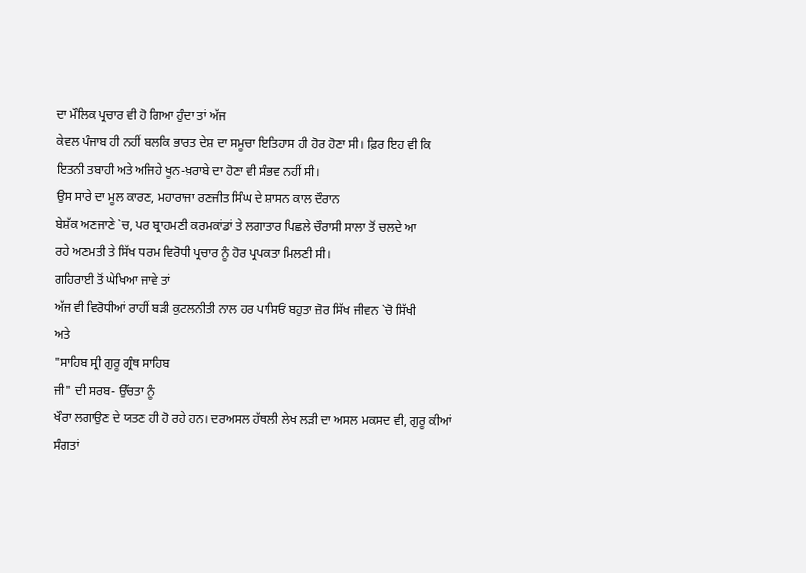ਦਾ ਮੌਲਿਕ ਪ੍ਰਚਾਰ ਵੀ ਹੋ ਗਿਆ ਹੁੰਦਾ ਤਾਂ ਅੱਜ
ਕੇਵਲ ਪੰਜਾਬ ਹੀ ਨਹੀਂ ਬਲਕਿ ਭਾਰਤ ਦੇਸ਼ ਦਾ ਸਮੂਚਾ ਇਤਿਹਾਸ ਹੀ ਹੋਰ ਹੋਣਾ ਸੀ। ਫ਼ਿਰ ਇਹ ਵੀ ਕਿ
ਇਤਨੀ ਤਬਾਹੀ ਅਤੇ ਅਜਿਹੇ ਖੂਨ-ਖ਼ਰਾਬੇ ਦਾ ਹੋਣਾ ਵੀ ਸੰਭਵ ਨਹੀਂ ਸੀ।
ਉਸ ਸਾਰੇ ਦਾ ਮੂਲ ਕਾਰਣ, ਮਹਾਰਾਜਾ ਰਣਜੀਤ ਸਿੰਘ ਦੇ ਸ਼ਾਸਨ ਕਾਲ ਦੌਰਾਨ
ਬੇਸ਼ੱਕ ਅਣਜਾਣੇ `ਚ, ਪਰ ਬ੍ਰਾਹਮਣੀ ਕਰਮਕਾਂਡਾਂ ਤੇ ਲਗਾਤਾਰ ਪਿਛਲੇ ਚੌਰਾਸੀ ਸਾਲਾ ਤੋਂ ਚਲਦੇ ਆ
ਰਹੇ ਅਣਮਤੀ ਤੇ ਸਿੱਖ ਧਰਮ ਵਿਰੋਧੀ ਪ੍ਰਚਾਰ ਨੂੰ ਹੋਰ ਪ੍ਰਪਕਤਾ ਮਿਲਣੀ ਸੀ।
ਗਹਿਰਾਈ ਤੋਂ ਘੇਖਿਆ ਜਾਵੇ ਤਾਂ
ਅੱਜ ਵੀ ਵਿਰੋਧੀਆਂ ਰਾਹੀਂ ਬੜੀ ਕੁਟਲਨੀਤੀ ਨਾਲ ਹਰ ਪਾਸਿਓਂ ਬਹੁਤਾ ਜ਼ੋਰ ਸਿੱਖ ਜੀਵਨ `ਚੋ ਸਿੱਖੀ
ਅਤੇ
"ਸਾਹਿਬ ਸ੍ਰੀ ਗੁਰੂ ਗ੍ਰੰਥ ਸਾਹਿਬ
ਜੀ" ਦੀ ਸਰਬ- ਉੱਚਤਾ ਨੂੰ
ਖੌਰਾ ਲਗਾਉਣ ਦੇ ਯਤਣ ਹੀ ਹੋ ਰਹੇ ਹਨ। ਦਰਅਸਲ ਹੱਥਲੀ ਲੇਖ ਲੜੀ ਦਾ ਅਸਲ ਮਕਸਦ ਵੀ, ਗੁਰੂ ਕੀਆਂ
ਸੰਗਤਾਂ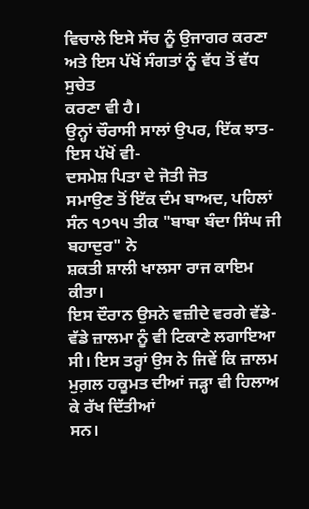ਵਿਚਾਲੇ ਇਸੇ ਸੱਚ ਨੂੰ ਉਜਾਗਰ ਕਰਣਾ ਅਤੇ ਇਸ ਪੱਖੋਂ ਸੰਗਤਾਂ ਨੂੰ ਵੱਧ ਤੋਂ ਵੱਧ ਸੁਚੇਤ
ਕਰਣਾ ਵੀ ਹੈ।
ਉਨ੍ਹਾਂ ਚੌਰਾਸੀ ਸਾਲਾਂ ਉਪਰ, ਇੱਕ ਝਾਤ-ਇਸ ਪੱਖੋਂ ਵੀ-
ਦਸਮੇਸ਼ ਪਿਤਾ ਦੇ ਜੋਤੀ ਜੋਤ
ਸਮਾਉਣ ਤੋਂ ਇੱਕ ਦੰਮ ਬਾਅਦ, ਪਹਿਲਾਂ ਸੰਨ ੧੭੧੫ ਤੀਕ "ਬਾਬਾ ਬੰਦਾ ਸਿੰਘ ਜੀ ਬਹਾਦੁਰ" ਨੇ
ਸ਼ਕਤੀ ਸ਼ਾਲੀ ਖਾਲਸਾ ਰਾਜ ਕਾਇਮ ਕੀਤਾ।
ਇਸ ਦੌਰਾਨ ਉਸਨੇ ਵਜ਼ੀਦੇ ਵਰਗੇ ਵੱਡੇ-ਵੱਡੇ ਜ਼ਾਲਮਾ ਨੂੰ ਵੀ ਟਿਕਾਣੇ ਲਗਾਇਆ
ਸੀ। ਇਸ ਤਰ੍ਹਾਂ ਉਸ ਨੇ ਜਿਵੇਂ ਕਿ ਜ਼ਾਲਮ ਮੁਗ਼ਲ ਹਕੂਮਤ ਦੀਆਂ ਜੜ੍ਹਾ ਵੀ ਹਿਲਾਅ ਕੇ ਰੱਖ ਦਿੱਤੀਆਂ
ਸਨ।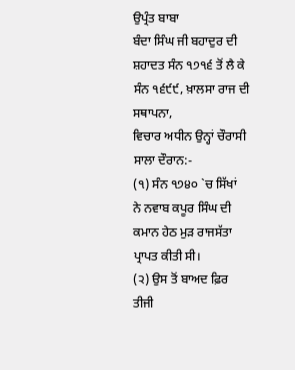ਉਪ੍ਰੰਤ ਬਾਬਾ
ਬੰਦਾ ਸਿੰਘ ਜੀ ਬਹਾਦੁਰ ਦੀ ਸ਼ਹਾਦਤ ਸੰਨ ੧੭੧੬ ਤੋਂ ਲੈ ਕੇ ਸੰਨ ੧੬੯੯, ਖ਼ਾਲਸਾ ਰਾਜ ਦੀ ਸਥਾਪਨਾ,
ਵਿਚਾਰ ਅਧੀਨ ਉਨ੍ਹਾਂ ਚੌਰਾਸੀ ਸਾਲਾ ਦੌਰਾਨ:-
(੧) ਸੰਨ ੧੭੪੦ `ਚ ਸਿੱਖਾਂ
ਨੇ ਨਵਾਬ ਕਪੂਰ ਸਿੰਘ ਦੀ ਕਮਾਨ ਹੇਠ ਮੁੜ ਰਾਜਸੱਤਾ ਪ੍ਰਾਪਤ ਕੀਤੀ ਸੀ।
(੨) ਉਸ ਤੋਂ ਬਾਅਦ ਫ਼ਿਰ ਤੀਜੀ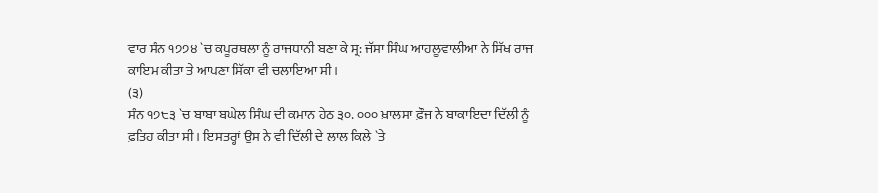ਵਾਰ ਸੰਨ ੧੭੭੪ `ਚ ਕਪੂਰਥਲਾ ਨੂੰ ਰਾਜਧਾਨੀ ਬਣਾ ਕੇ ਸ੍ਰ: ਜੱਸਾ ਸਿੰਘ ਆਹਲੂਵਾਲੀਆ ਨੇ ਸਿੱਖ ਰਾਜ
ਕਾਇਮ ਕੀਤਾ ਤੇ ਆਪਣਾ ਸਿੱਕਾ ਵੀ ਚਲਾਇਆ ਸੀ।
(੩)
ਸੰਨ ੧੭੮੩ `ਚ ਬਾਬਾ ਬਘੇਲ ਸਿੰਘ ਦੀ ਕਮਾਨ ਹੇਠ ੩੦. ੦੦੦ ਖ਼ਾਲਸਾ ਫ਼ੌਜ ਨੇ ਬਾਕਾਇਦਾ ਦਿੱਲੀ ਨੂੰ
ਫ਼ਤਿਹ ਕੀਤਾ ਸੀ। ਇਸਤਰ੍ਹਾਂ ਉਸ ਨੇ ਵੀ ਦਿੱਲੀ ਦੇ ਲਾਲ ਕਿਲੇ `ਤੇ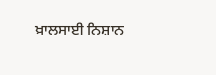ਖ਼ਾਲਸਾਈ ਨਿਸ਼ਾਨ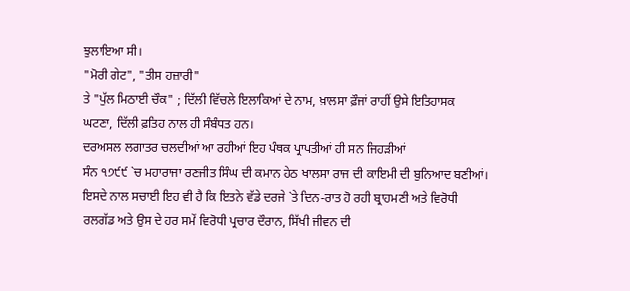ਝੁਲਾਇਆ ਸੀ।
"ਮੋਰੀ ਗੇਟ", "ਤੀਸ ਹਜ਼ਾਰੀ"
ਤੇ "ਪੁੱਲ ਮਿਠਾਈ ਚੌਕ" ; ਦਿੱਲੀ ਵਿੱਚਲੇ ਇਲਾਕਿਆਂ ਦੇ ਨਾਮ, ਖ਼ਾਲਸਾ ਫ਼ੌਜਾਂ ਰਾਹੀਂ ਉਸੇ ਇਤਿਹਾਸਕ
ਘਟਣਾ, ਦਿੱਲੀ ਫ਼ਤਿਹ ਨਾਲ ਹੀ ਸੰਬੰਧਤ ਹਨ।
ਦਰਅਸਲ ਲਗਾਤਰ ਚਲਦੀਆਂ ਆ ਰਹੀਆਂ ਇਹ ਪੰਥਕ ਪ੍ਰਾਪਤੀਆਂ ਹੀ ਸਨ ਜਿਹੜੀਆਂ
ਸੰਨ ੧੭੯੯ `ਚ ਮਹਾਰਾਜਾ ਰਣਜੀਤ ਸਿੰਘ ਦੀ ਕਮਾਨ ਹੇਠ ਖਾਲਸਾ ਰਾਜ ਦੀ ਕਾਇਮੀ ਦੀ ਬੁਨਿਆਦ ਬਣੀਆਂ।
ਇਸਦੇ ਨਾਲ ਸਚਾਈ ਇਹ ਵੀ ਹੈ ਕਿ ਇਤਨੇ ਵੱਡੇ ਦਰਜੇ `ਤੇ ਦਿਨ-ਰਾਤ ਹੋ ਰਹੀ ਬ੍ਰਾਹਮਣੀ ਅਤੇ ਵਿਰੋਧੀ
ਰਲਗੱਡ ਅਤੇ ਉਸ ਦੇ ਹਰ ਸਮੇਂ ਵਿਰੋਧੀ ਪ੍ਰਚਾਰ ਦੌਰਾਨ, ਸਿੱਖੀ ਜੀਵਨ ਦੀ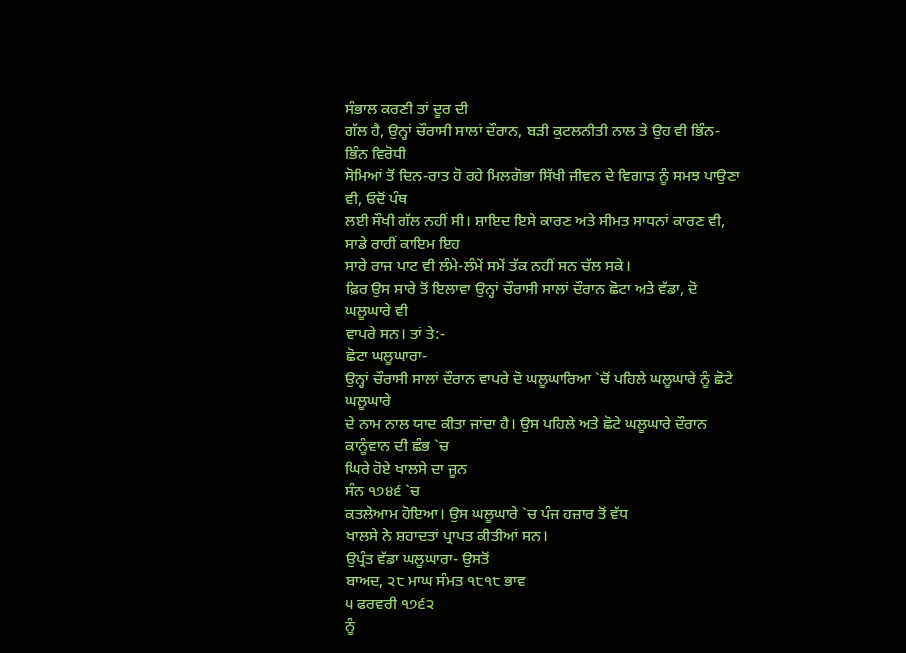ਸੰਭਾਲ ਕਰਣੀ ਤਾਂ ਦੂਰ ਦੀ
ਗੱਲ ਹੈ, ਉਨ੍ਹਾਂ ਚੌਰਾਸੀ ਸਾਲਾਂ ਦੌਰਾਨ, ਬੜੀ ਕੁਟਲਨੀਤੀ ਨਾਲ ਤੇ ਉਹ ਵੀ ਭਿੰਨ-ਭਿੰਨ ਵਿਰੋਧੀ
ਸੋਮਿਆਂ ਤੋਂ ਦਿਨ-ਰਾਤ ਹੋ ਰਹੇ ਮਿਲਗੋਭਾ ਸਿੱਖੀ ਜੀਵਨ ਦੇ ਵਿਗਾੜ ਨੂੰ ਸਮਝ ਪਾਉਣਾ ਵੀ, ਓਦੋਂ ਪੰਥ
ਲਈ ਸੌਖੀ ਗੱਲ ਨਹੀਂ ਸੀ। ਸ਼ਾਇਦ ਇਸੇ ਕਾਰਣ ਅਤੇ ਸੀਮਤ ਸਾਧਨਾਂ ਕਾਰਣ ਵੀ, ਸਾਡੇ ਰਾਹੀਂ ਕਾਇਮ ਇਹ
ਸਾਰੇ ਰਾਜ ਪਾਟ ਵੀ ਲੰਮੇ-ਲੰਮੇਂ ਸਮੇਂ ਤੱਕ ਨਹੀਂ ਸਨ ਚੱਲ ਸਕੇ।
ਫ਼ਿਰ ਉਸ ਸਾਰੇ ਤੋਂ ਇਲਾਵਾ ਉਨ੍ਹਾਂ ਚੌਰਾਸੀ ਸਾਲਾਂ ਦੌਰਾਨ ਛੋਟਾ ਅਤੇ ਵੱਡਾ, ਦੋ ਘਲੂਘਾਰੇ ਵੀ
ਵਾਪਰੇ ਸਨ। ਤਾਂ ਤੇ:-
ਛੋਟਾ ਘਲੂਘਾਰਾ-
ਉਨ੍ਹਾਂ ਚੌਰਾਸੀ ਸਾਲਾਂ ਦੌਰਾਨ ਵਾਪਰੇ ਦੋ ਘਲੂਘਾਰਿਆ `ਚੋਂ ਪਹਿਲੇ ਘਲੂਘਾਰੇ ਨੂੰ ਛੋਟੇ ਘਲੂਘਾਰੇ
ਦੇ ਨਾਮ ਨਾਲ ਯਾਦ ਕੀਤਾ ਜਾਂਦਾ ਹੈ। ਉਸ ਪਹਿਲੇ ਅਤੇ ਛੋਟੇ ਘਲੂਘਾਰੇ ਦੌਰਾਨ
ਕਾਨੂੰਵਾਨ ਦੀ ਛੰਭ `ਚ
ਘਿਰੇ ਹੋਏ ਖਾਲਸੇ ਦਾ ਜੂਨ
ਸੰਨ ੧੭੪੬ `ਚ
ਕਤਲੇਆਮ ਹੋਇਆ। ਉਸ ਘਲੂਘਾਰੇ `ਚ ਪੰਜ ਹਜ਼ਾਰ ਤੋਂ ਵੱਧ
ਖਾਲਸੇ ਨੇ ਸ਼ਹਾਦਤਾਂ ਪ੍ਰਾਪਤ ਕੀਤੀਆਂ ਸਨ।
ਉਪ੍ਰੰਤ ਵੱਡਾ ਘਲੂਘਾਰਾ- ਉਸਤੋਂ
ਬਾਅਦ, ੨੮ ਮਾਘ ਸੰਮਤ ੧੮੧੮ ਭਾਵ
੫ ਫਰਵਰੀ ੧੭੬੨
ਨੂੰ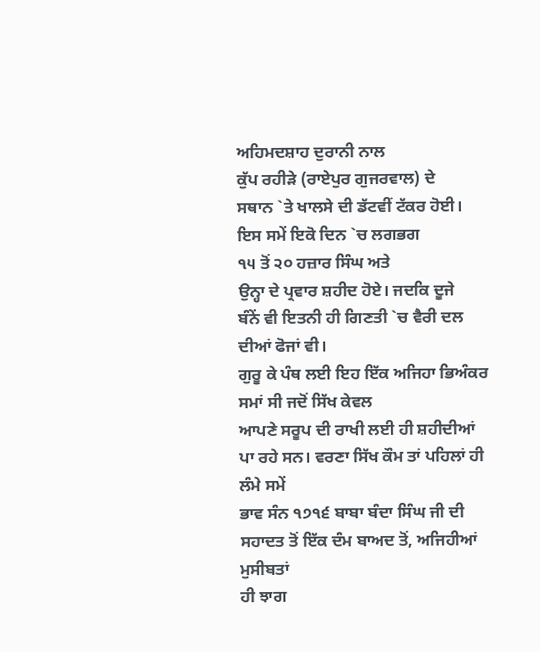ਅਹਿਮਦਸ਼ਾਹ ਦੁਰਾਨੀ ਨਾਲ
ਕੁੱਪ ਰਹੀੜੇ (ਰਾਏਪੁਰ ਗੁਜਰਵਾਲ) ਦੇ
ਸਥਾਨ `ਤੇ ਖਾਲਸੇ ਦੀ ਡੱਟਵੀਂ ਟੱਕਰ ਹੋਈ। ਇਸ ਸਮੇਂ ਇਕੋ ਦਿਨ `ਚ ਲਗਭਗ
੧੫ ਤੋਂ ੨੦ ਹਜ਼ਾਰ ਸਿੰਘ ਅਤੇ
ਉਨ੍ਹਾ ਦੇ ਪ੍ਰਵਾਰ ਸ਼ਹੀਦ ਹੋਏ। ਜਦਕਿ ਦੂਜੇ
ਬੰਨੇਂ ਵੀ ਇਤਨੀ ਹੀ ਗਿਣਤੀ `ਚ ਵੈਰੀ ਦਲ ਦੀਆਂ ਫੋਜਾਂ ਵੀ।
ਗੁਰੂ ਕੇ ਪੰਥ ਲਈ ਇਹ ਇੱਕ ਅਜਿਹਾ ਭਿਅੰਕਰ ਸਮਾਂ ਸੀ ਜਦੋਂ ਸਿੱਖ ਕੇਵਲ
ਆਪਣੇ ਸਰੂਪ ਦੀ ਰਾਖੀ ਲਈ ਹੀ ਸ਼ਹੀਦੀਆਂ ਪਾ ਰਹੇ ਸਨ। ਵਰਣਾ ਸਿੱਖ ਕੌਮ ਤਾਂ ਪਹਿਲਾਂ ਹੀ ਲੰਮੇ ਸਮੇਂ
ਭਾਵ ਸੰਨ ੧੭੧੬ ਬਾਬਾ ਬੰਦਾ ਸਿੰਘ ਜੀ ਦੀ ਸਹਾਦਤ ਤੋਂ ਇੱਕ ਦੰਮ ਬਾਅਦ ਤੋਂ, ਅਜਿਹੀਆਂ ਮੁਸੀਬਤਾਂ
ਹੀ ਝਾਗ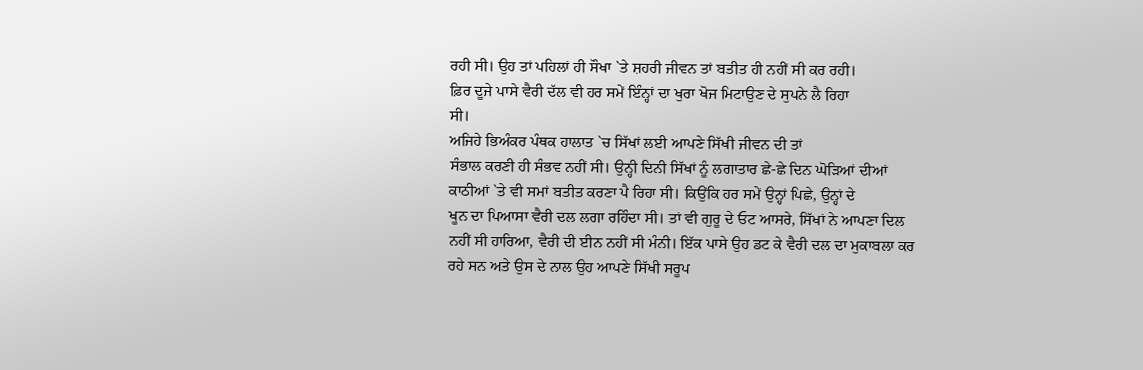ਰਹੀ ਸੀ। ਉਹ ਤਾਂ ਪਹਿਲਾਂ ਹੀ ਸੌਖਾ `ਤੇ ਸ਼ਹਰੀ ਜੀਵਨ ਤਾਂ ਬਤੀਤ ਹੀ ਨਹੀਂ ਸੀ ਕਰ ਰਹੀ।
ਫ਼ਿਰ ਦੂਜੇ ਪਾਸੇ ਵੈਰੀ ਦੱਲ ਵੀ ਹਰ ਸਮੇਂ ਇੰਨ੍ਹਾਂ ਦਾ ਖੁਰਾ ਖੋਜ ਮਿਟਾਉਣ ਦੇ ਸੁਪਨੇ ਲੈ ਰਿਹਾ
ਸੀ।
ਅਜਿਹੇ ਭਿਅੰਕਰ ਪੰਥਕ ਹਾਲਾਤ `ਚ ਸਿੱਖਾਂ ਲਈ ਆਪਣੇ ਸਿੱਖੀ ਜੀਵਨ ਦੀ ਤਾਂ
ਸੰਭਾਲ ਕਰਣੀ ਹੀ ਸੰਭਵ ਨਹੀਂ ਸੀ। ਉਨ੍ਹੀ ਦਿਨੀ ਸਿੱਖਾਂ ਨੂੰ ਲਗਾਤਾਰ ਛੇ-ਛੇ ਦਿਨ ਘੋੜਿਆਂ ਦੀਆਂ
ਕਾਠੀਆਂ `ਤੇ ਵੀ ਸਮਾਂ ਬਤੀਤ ਕਰਣਾ ਪੈ ਰਿਹਾ ਸੀ। ਕਿਉਂਕਿ ਹਰ ਸਮੇਂ ਉਨ੍ਹਾਂ ਪਿਛੇ, ਉਨ੍ਹਾਂ ਦੇ
ਖੂਨ ਦਾ ਪਿਆਸਾ ਵੈਰੀ ਦਲ ਲਗਾ ਰਹਿੰਦਾ ਸੀ। ਤਾਂ ਵੀ ਗੁਰੂ ਦੇ ਓਟ ਆਸਰੇ, ਸਿੱਖਾਂ ਨੇ ਆਪਣਾ ਦਿਲ
ਨਹੀਂ ਸੀ ਹਾਰਿਆ, ਵੈਰੀ ਦੀ ਈਨ ਨਹੀਂ ਸੀ ਮੰਨੀ। ਇੱਕ ਪਾਸੇ ਉਹ ਡਟ ਕੇ ਵੈਰੀ ਦਲ ਦਾ ਮੁਕਾਬਲਾ ਕਰ
ਰਹੇ ਸਨ ਅਤੇ ਉਸ ਦੇ ਨਾਲ ਉਹ ਆਪਣੇ ਸਿੱਖੀ ਸਰੂਪ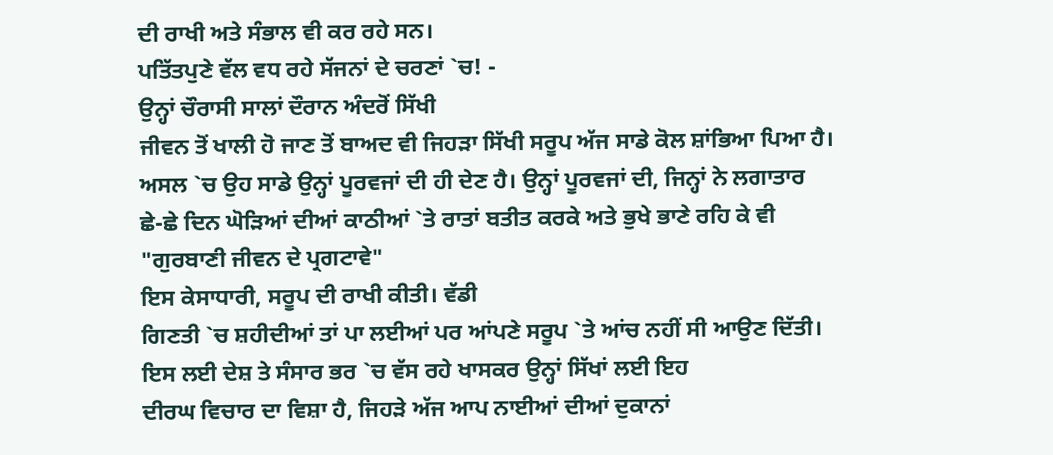ਦੀ ਰਾਖੀ ਅਤੇ ਸੰਭਾਲ ਵੀ ਕਰ ਰਹੇ ਸਨ।
ਪਤਿੱਤਪੁਣੇ ਵੱਲ ਵਧ ਰਹੇ ਸੱਜਨਾਂ ਦੇ ਚਰਣਾਂ `ਚ! -
ਉਨ੍ਹਾਂ ਚੌਰਾਸੀ ਸਾਲਾਂ ਦੌਰਾਨ ਅੰਦਰੋਂ ਸਿੱਖੀ
ਜੀਵਨ ਤੋਂ ਖਾਲੀ ਹੋ ਜਾਣ ਤੋਂ ਬਾਅਦ ਵੀ ਜਿਹੜਾ ਸਿੱਖੀ ਸਰੂਪ ਅੱਜ ਸਾਡੇ ਕੋਲ ਸ਼ਾਂਭਿਆ ਪਿਆ ਹੈ।
ਅਸਲ `ਚ ਉਹ ਸਾਡੇ ਉਨ੍ਹਾਂ ਪੂਰਵਜਾਂ ਦੀ ਹੀ ਦੇਣ ਹੈ। ਉਨ੍ਹਾਂ ਪੂਰਵਜਾਂ ਦੀ, ਜਿਨ੍ਹਾਂ ਨੇ ਲਗਾਤਾਰ
ਛੇ-ਛੇ ਦਿਨ ਘੋੜਿਆਂ ਦੀਆਂ ਕਾਠੀਆਂ `ਤੇ ਰਾਤਾਂ ਬਤੀਤ ਕਰਕੇ ਅਤੇ ਭੁਖੇ ਭਾਣੇ ਰਹਿ ਕੇ ਵੀ
"ਗੁਰਬਾਣੀ ਜੀਵਨ ਦੇ ਪ੍ਰਗਟਾਵੇ"
ਇਸ ਕੇਸਾਧਾਰੀ, ਸਰੂਪ ਦੀ ਰਾਖੀ ਕੀਤੀ। ਵੱਡੀ
ਗਿਣਤੀ `ਚ ਸ਼ਹੀਦੀਆਂ ਤਾਂ ਪਾ ਲਈਆਂ ਪਰ ਆਂਪਣੇ ਸਰੂਪ `ਤੇ ਆਂਚ ਨਹੀਂ ਸੀ ਆਉਣ ਦਿੱਤੀ।
ਇਸ ਲਈ ਦੇਸ਼ ਤੇ ਸੰਸਾਰ ਭਰ `ਚ ਵੱਸ ਰਹੇ ਖਾਸਕਰ ਉਨ੍ਹਾਂ ਸਿੱਖਾਂ ਲਈ ਇਹ
ਦੀਰਘ ਵਿਚਾਰ ਦਾ ਵਿਸ਼ਾ ਹੈ, ਜਿਹੜੇ ਅੱਜ ਆਪ ਨਾਈਆਂ ਦੀਆਂ ਦੁਕਾਨਾਂ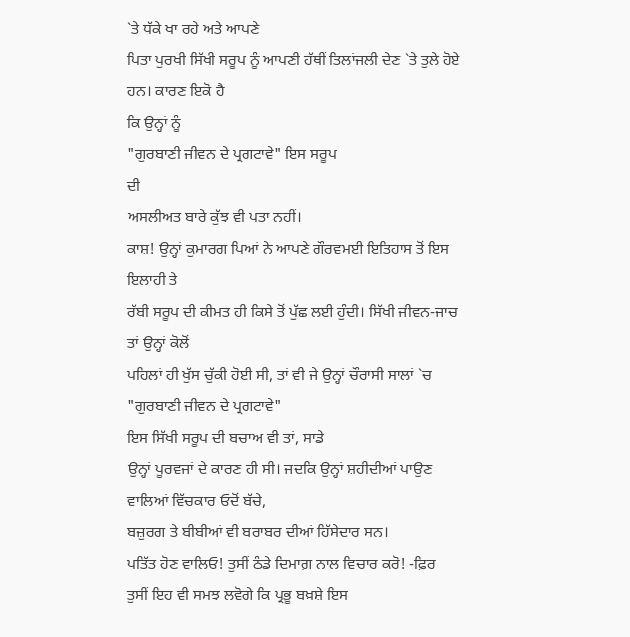`ਤੇ ਧੱਕੇ ਖਾ ਰਹੇ ਅਤੇ ਆਪਣੇ
ਪਿਤਾ ਪੁਰਖੀ ਸਿੱਖੀ ਸਰੂਪ ਨੂੰ ਆਪਣੀ ਹੱਥੀਂ ਤਿਲਾਂਜਲੀ ਦੇਣ `ਤੇ ਤੁਲੇ ਹੋਏ ਹਨ। ਕਾਰਣ ਇਕੋ ਹੈ
ਕਿ ਉਨ੍ਹਾਂ ਨੂੰ
"ਗੁਰਬਾਣੀ ਜੀਵਨ ਦੇ ਪ੍ਰਗਟਾਵੇ" ਇਸ ਸਰੂਪ
ਦੀ
ਅਸਲੀਅਤ ਬਾਰੇ ਕੁੱਝ ਵੀ ਪਤਾ ਨਹੀਂ।
ਕਾਸ਼! ਉਨ੍ਹਾਂ ਕੁਮਾਰਗ ਪਿਆਂ ਨੇ ਆਪਣੇ ਗੌਰਵਮਈ ਇਤਿਹਾਸ ਤੋਂ ਇਸ ਇਲਾਹੀ ਤੇ
ਰੱਬੀ ਸਰੂਪ ਦੀ ਕੀਮਤ ਹੀ ਕਿਸੇ ਤੋਂ ਪੁੱਛ ਲਈ ਹੁੰਦੀ। ਸਿੱਖੀ ਜੀਵਨ-ਜਾਚ ਤਾਂ ਉਨ੍ਹਾਂ ਕੋਲੋਂ
ਪਹਿਲਾਂ ਹੀ ਖੁੱਸ ਚੁੱਕੀ ਹੋਈ ਸੀ, ਤਾਂ ਵੀ ਜੇ ਉਨ੍ਹਾਂ ਚੌਰਾਸੀ ਸਾਲਾਂ `ਚ
"ਗੁਰਬਾਣੀ ਜੀਵਨ ਦੇ ਪ੍ਰਗਟਾਵੇ"
ਇਸ ਸਿੱਖੀ ਸਰੂਪ ਦੀ ਬਚਾਅ ਵੀ ਤਾਂ, ਸਾਡੇ
ਉਨ੍ਹਾਂ ਪੂਰਵਜਾਂ ਦੇ ਕਾਰਣ ਹੀ ਸੀ। ਜਦਕਿ ਉਨ੍ਹਾਂ ਸ਼ਹੀਦੀਆਂ ਪਾਉਣ ਵਾਲਿਆਂ ਵਿੱਚਕਾਰ ਓਦੋਂ ਬੱਚੇ,
ਬਜ਼ੁਰਗ ਤੇ ਬੀਬੀਆਂ ਵੀ ਬਰਾਬਰ ਦੀਆਂ ਹਿੱਸੇਦਾਰ ਸਨ।
ਪਤਿੱਤ ਹੋਣ ਵਾਲਿਓ! ਤੁਸੀਂ ਠੰਡੇ ਦਿਮਾਗ਼ ਨਾਲ ਵਿਚਾਰ ਕਰੋ! -ਫ਼ਿਰ
ਤੁਸੀਂ ਇਹ ਵੀ ਸਮਝ ਲਵੋਗੇ ਕਿ ਪ੍ਰਭੂ ਬਖ਼ਸ਼ੇ ਇਸ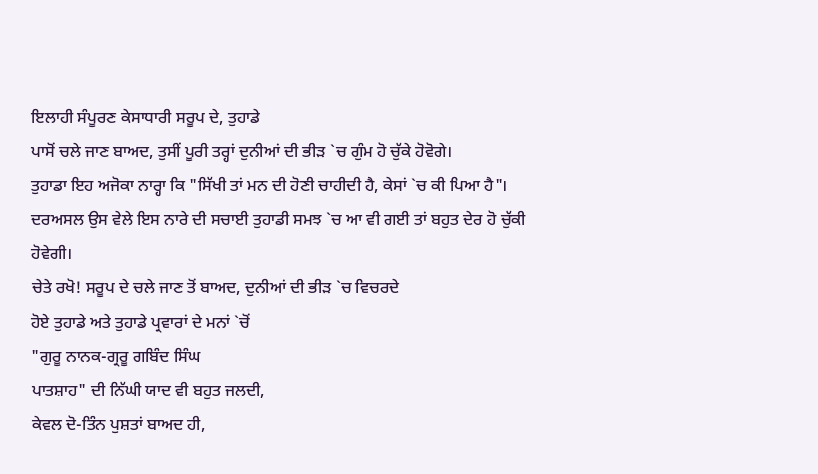ਇਲਾਹੀ ਸੰਪੂਰਣ ਕੇਸਾਧਾਰੀ ਸਰੂਪ ਦੇ, ਤੁਹਾਡੇ
ਪਾਸੋਂ ਚਲੇ ਜਾਣ ਬਾਅਦ, ਤੁਸੀਂ ਪੂਰੀ ਤਰ੍ਹਾਂ ਦੁਨੀਆਂ ਦੀ ਭੀੜ `ਚ ਗੁੰਮ ਹੋ ਚੁੱਕੇ ਹੋਵੋਗੇ।
ਤੁਹਾਡਾ ਇਹ ਅਜੋਕਾ ਨਾਰ੍ਹਾ ਕਿ "ਸਿੱਖੀ ਤਾਂ ਮਨ ਦੀ ਹੋਣੀ ਚਾਹੀਦੀ ਹੈ, ਕੇਸਾਂ `ਚ ਕੀ ਪਿਆ ਹੈ"।
ਦਰਅਸਲ ਉਸ ਵੇਲੇ ਇਸ ਨਾਰੇ ਦੀ ਸਚਾਈ ਤੁਹਾਡੀ ਸਮਝ `ਚ ਆ ਵੀ ਗਈ ਤਾਂ ਬਹੁਤ ਦੇਰ ਹੋ ਚੁੱਕੀ
ਹੋਵੇਗੀ।
ਚੇਤੇ ਰਖੋ! ਸਰੂਪ ਦੇ ਚਲੇ ਜਾਣ ਤੋਂ ਬਾਅਦ, ਦੁਨੀਆਂ ਦੀ ਭੀੜ `ਚ ਵਿਚਰਦੇ
ਹੋਏ ਤੁਹਾਡੇ ਅਤੇ ਤੁਹਾਡੇ ਪ੍ਰਵਾਰਾਂ ਦੇ ਮਨਾਂ `ਚੋਂ
"ਗੁਰੂ ਨਾਨਕ-ਗ੍ਰਰੂ ਗਬਿੰਦ ਸਿੰਘ
ਪਾਤਸ਼ਾਹ" ਦੀ ਨਿੱਘੀ ਯਾਦ ਵੀ ਬਹੁਤ ਜਲਦੀ,
ਕੇਵਲ ਦੋ-ਤਿੰਨ ਪੁਸ਼ਤਾਂ ਬਾਅਦ ਹੀ,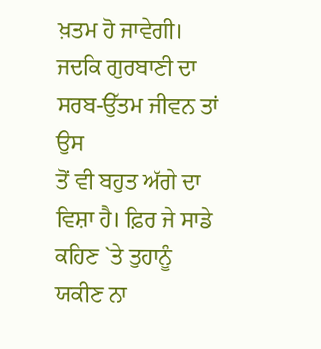ਖ਼ਤਮ ਹੋ ਜਾਵੇਗੀ। ਜਦਕਿ ਗੁਰਬਾਣੀ ਦਾ ਸਰਬ-ਉੱਤਮ ਜੀਵਨ ਤਾਂ ਉਸ
ਤੋਂ ਵੀ ਬਹੁਤ ਅੱਗੇ ਦਾ ਵਿਸ਼ਾ ਹੈ। ਫ਼ਿਰ ਜੇ ਸਾਡੇ ਕਹਿਣ `ਤੇ ਤੁਹਾਨੂੰ ਯਕੀਣ ਨਾ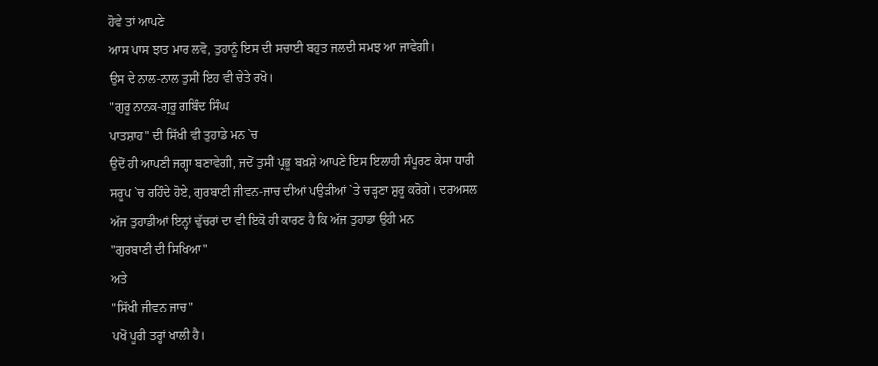ਹੋਵੇ ਤਾਂ ਆਪਣੇ
ਆਸ ਪਾਸ ਝਾਤ ਮਾਰ ਲਵੋ, ਤੁਹਾਨੂੰ ਇਸ ਦੀ ਸਚਾਈ ਬਹੁਤ ਜਲਦੀ ਸਮਝ ਆ ਜਾਵੇਗੀ।
ਉਸ ਦੇ ਨਾਲ-ਨਾਲ ਤੁਸੀਂ ਇਹ ਵੀ ਚੇਤੇ ਰਖੋ।
"ਗੁਰੂ ਨਾਨਕ-ਗ੍ਰਰੂ ਗਬਿੰਦ ਸਿੰਘ
ਪਾਤਸ਼ਾਹ" ਦੀ ਸਿੱਖੀ ਵੀ ਤੁਹਾਡੇ ਮਨ `ਚ
ਉਦੋਂ ਹੀ ਆਪਣੀ ਜਗ੍ਹਾ ਬਣਾਵੇਗੀ, ਜਦੋਂ ਤੁਸੀਂ ਪ੍ਰਭੂ ਬਖ਼ਸ਼ੇ ਆਪਣੇ ਇਸ ਇਲਾਹੀ ਸੰਪੂਰਣ ਕੇਸਾ ਧਾਰੀ
ਸਰੂਪ `ਚ ਰਹਿੰਦੇ ਹੋਏ, ਗੁਰਬਾਣੀ ਜੀਵਨ-ਜਾਚ ਦੀਆਂ ਪਉੜੀਆਂ `ਤੇ ਚੜ੍ਹਣਾ ਸ਼ੁਰੂ ਕਰੋਗੇ। ਦਰਅਸਲ
ਅੱਜ ਤੁਹਾਡੀਆਂ ਇਨ੍ਹਾਂ ਢੁੱਚਰਾਂ ਦਾ ਵੀ ਇਕੋ ਹੀ ਕਾਰਣ ਹੈ ਕਿ ਅੱਜ ਤੁਹਾਡਾ ਉਹੀ ਮਨ
"ਗੁਰਬਾਣੀ ਦੀ ਸਿਖਿਆ"
ਅਤੇ
"ਸਿੱਖੀ ਜੀਵਨ ਜਾਚ"
ਪਖੋਂ ਪੂਰੀ ਤਰ੍ਹਾਂ ਖਾਲੀ ਹੈ।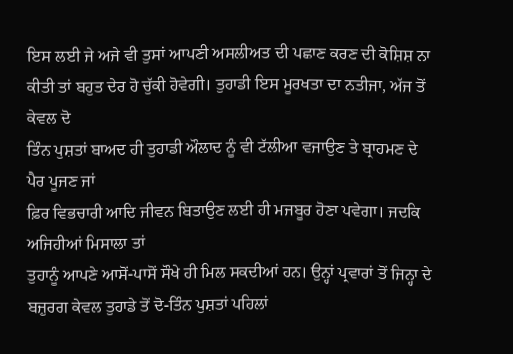ਇਸ ਲਈ ਜੇ ਅਜੇ ਵੀ ਤੁਸਾਂ ਆਪਣੀ ਅਸਲੀਅਤ ਦੀ ਪਛਾਣ ਕਰਣ ਦੀ ਕੋਸ਼ਿਸ਼ ਨਾ
ਕੀਤੀ ਤਾਂ ਬਹੁਤ ਦੇਰ ਹੋ ਚੁੱਕੀ ਹੋਵੇਗੀ। ਤੁਹਾਡੀ ਇਸ ਮੂਰਖਤਾ ਦਾ ਨਤੀਜਾ, ਅੱਜ ਤੋਂ ਕੇਵਲ ਦੋ
ਤਿੰਨ ਪੁਸ਼ਤਾਂ ਬਾਅਦ ਹੀ ਤੁਹਾਡੀ ਔਲਾਦ ਨੂੰ ਵੀ ਟੱਲੀਆ ਵਜਾਉਣ ਤੇ ਬ੍ਰਾਹਮਣ ਦੇ ਪੈਰ ਪੂਜਣ ਜਾਂ
ਫ਼ਿਰ ਵਿਭਚਾਰੀ ਆਦਿ ਜੀਵਨ ਬਿਤਾਉਣ ਲਈ ਹੀ ਮਜਬੂਰ ਹੋਣਾ ਪਵੇਗਾ। ਜਦਕਿ ਅਜਿਹੀਆਂ ਮਿਸਾਲਾ ਤਾਂ
ਤੁਹਾਨੂੰ ਆਪਣੇ ਆਸੋਂ-ਪਾਸੋਂ ਸੌਖੇ ਹੀ ਮਿਲ ਸਕਦੀਆਂ ਹਨ। ਉਨ੍ਹਾਂ ਪ੍ਰਵਾਰਾਂ ਤੋਂ ਜਿਨ੍ਹਾ ਦੇ
ਬਜ਼ੁਰਗ ਕੇਵਲ ਤੁਹਾਡੇ ਤੋਂ ਦੋ-ਤਿੰਨ ਪੁਸ਼ਤਾਂ ਪਹਿਲਾਂ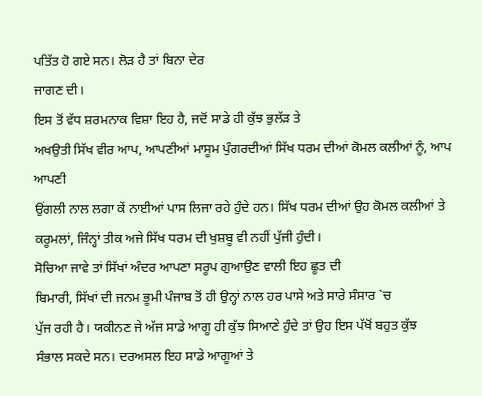ਪਤਿੱਤ ਹੋ ਗਏ ਸਨ। ਲੋੜ ਹੈ ਤਾਂ ਬਿਨਾ ਦੇਰ
ਜਾਗਣ ਦੀ।
ਇਸ ਤੋਂ ਵੱਧ ਸ਼ਰਮਨਾਕ ਵਿਸ਼ਾ ਇਹ ਹੈ, ਜਦੋਂ ਸਾਡੇ ਹੀ ਕੁੱਝ ਭੁਲੱੜ ਤੇ
ਅਖਉਤੀ ਸਿੱਖ ਵੀਰ ਆਪ, ਆਪਣੀਆਂ ਮਾਸੂਮ ਪੁੰਗਰਦੀਆਂ ਸਿੱਖ ਧਰਮ ਦੀਆਂ ਕੋਮਲ ਕਲੀਆਂ ਨੂੰ, ਆਪ ਆਪਣੀ
ਉਂਗਲੀ ਨਾਲ ਲਗਾ ਕੇਂ ਨਾਈਆਂ ਪਾਸ ਲਿਜਾ ਰਹੇ ਹੁੰਦੇ ਹਨ। ਸਿੱਖ ਧਰਮ ਦੀਆਂ ਉਹ ਕੋਮਲ ਕਲੀਆਂ ਤੇ
ਕਰੂਮਲਾਂ, ਜਿੰਨ੍ਹਾਂ ਤੀਕ ਅਜੇ ਸਿੱਖ ਧਰਮ ਦੀ ਖੁਸ਼ਬੂ ਵੀ ਨਹੀਂ ਪੁੱਜੀ ਹੁੰਦੀ।
ਸੋਚਿਆ ਜਾਵੇ ਤਾਂ ਸਿੱਖਾਂ ਅੰਦਰ ਆਪਣਾ ਸਰੂਪ ਗੁਆਉਣ ਵਾਲੀ ਇਹ ਛੂਤ ਦੀ
ਬਿਮਾਰੀ, ਸਿੱਖਾਂ ਦੀ ਜਨਮ ਭੂਮੀ ਪੰਜਾਬ ਤੋਂ ਹੀ ਉਨ੍ਹਾਂ ਨਾਲ ਹਰ ਪਾਸੇ ਅਤੇ ਸਾਰੇ ਸੰਸਾਰ `ਚ
ਪੁੱਜ ਰਹੀ ਹੈ। ਯਕੀਨਣ ਜੇ ਅੱਜ ਸਾਡੇ ਆਗੂ ਹੀ ਕੁੱਝ ਸਿਆਣੇ ਹੁੰਦੇ ਤਾਂ ਉਹ ਇਸ ਪੱਖੋਂ ਬਹੁਤ ਕੁੱਝ
ਸੰਭਾਲ ਸਕਦੇ ਸਨ। ਦਰਅਸਲ ਇਹ ਸਾਡੇ ਆਗੂਆਂ ਤੇ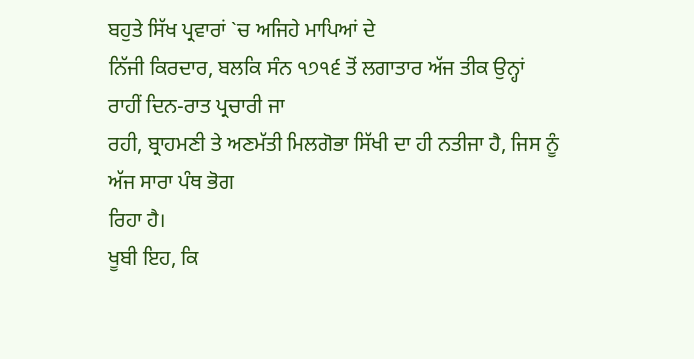ਬਹੁਤੇ ਸਿੱਖ ਪ੍ਰਵਾਰਾਂ `ਚ ਅਜਿਹੇ ਮਾਪਿਆਂ ਦੇ
ਨਿੱਜੀ ਕਿਰਦਾਰ, ਬਲਕਿ ਸੰਨ ੧੭੧੬ ਤੋਂ ਲਗਾਤਾਰ ਅੱਜ ਤੀਕ ਉਨ੍ਹਾਂ ਰਾਹੀਂ ਦਿਨ-ਰਾਤ ਪ੍ਰਚਾਰੀ ਜਾ
ਰਹੀ, ਬ੍ਰਾਹਮਣੀ ਤੇ ਅਣਮੱਤੀ ਮਿਲਗੋਭਾ ਸਿੱਖੀ ਦਾ ਹੀ ਨਤੀਜਾ ਹੈ, ਜਿਸ ਨੂੰ ਅੱਜ ਸਾਰਾ ਪੰਥ ਭੋਗ
ਰਿਹਾ ਹੈ।
ਖੂਬੀ ਇਹ, ਕਿ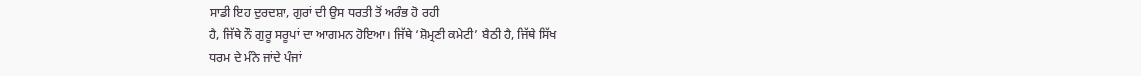ਸਾਡੀ ਇਹ ਦੁਰਦਸ਼ਾ, ਗੁਰਾਂ ਦੀ ਉਸ ਧਰਤੀ ਤੋਂ ਅਰੰਭ ਹੋ ਰਹੀ
ਹੈ, ਜਿੱਥੇ ਨੌ ਗੁਰੂ ਸਰੂਪਾਂ ਦਾ ਆਗਮਨ ਹੋਇਆ। ਜਿੱਥੇ ‘ਸ਼ੋਮ੍ਰਣੀ ਕਮੇਟੀ’ ਬੈਠੀ ਹੈ, ਜਿੱਥੇ ਸਿੱਖ
ਧਰਮ ਦੇ ਮੰਨੇ ਜਾਂਦੇ ਪੰਜਾਂ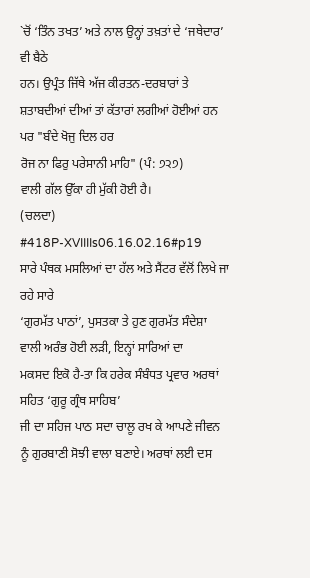`ਚੋਂ ‘ਤਿੰਨ ਤਖਤ’ ਅਤੇ ਨਾਲ ਉਨ੍ਹਾਂ ਤਖ਼ਤਾਂ ਦੇ ‘ਜਥੇਦਾਰ’ ਵੀ ਬੈਠੇ
ਹਨ। ਉਪ੍ਰੰਤ ਜਿੱਥੇ ਅੱਜ ਕੀਰਤਨ-ਦਰਬਾਰਾਂ ਤੇ ਸ਼ਤਾਬਦੀਆਂ ਦੀਆਂ ਤਾਂ ਕੱਤਾਰਾਂ ਲਗੀਆਂ ਹੋਈਆਂ ਹਨ
ਪਰ "ਬੰਦੇ ਖੋਜੁ ਦਿਲ ਹਰ
ਰੋਜ ਨਾ ਫਿਰੁ ਪਰੇਸਾਨੀ ਮਾਹਿ" (ਪੰ: ੭੨੭)
ਵਾਲੀ ਗੱਲ ਉੱਕਾ ਹੀ ਮੁੱਕੀ ਹੋਈ ਹੈ।
(ਚਲਦਾ)
#418P-XVIIIIs06.16.02.16#p19
ਸਾਰੇ ਪੰਥਕ ਮਸਲਿਆਂ ਦਾ ਹੱਲ ਅਤੇ ਸੈਂਟਰ ਵੱਲੋਂ ਲਿਖੇ ਜਾ ਰਹੇ ਸਾਰੇ
‘ਗੁਰਮੱਤ ਪਾਠਾਂ’, ਪੁਸਤਕਾ ਤੇ ਹੁਣ ਗੁਰਮੱਤ ਸੰਦੇਸ਼ਾ ਵਾਲੀ ਅਰੰਭ ਹੋਈ ਲੜੀ, ਇਨ੍ਹਾਂ ਸਾਰਿਆਂ ਦਾ
ਮਕਸਦ ਇਕੋ ਹੈ-ਤਾ ਕਿ ਹਰੇਕ ਸੰਬੰਧਤ ਪ੍ਰਵਾਰ ਅਰਥਾਂ ਸਹਿਤ ‘ਗੁਰੂ ਗ੍ਰੰਥ ਸਾਹਿਬ’
ਜੀ ਦਾ ਸਹਿਜ ਪਾਠ ਸਦਾ ਚਾਲੂ ਰਖ ਕੇ ਆਪਣੇ ਜੀਵਨ ਨੂੰ ਗੁਰਬਾਣੀ ਸੋਝੀ ਵਾਲਾ ਬਣਾਏ। ਅਰਥਾਂ ਲਈ ਦਸ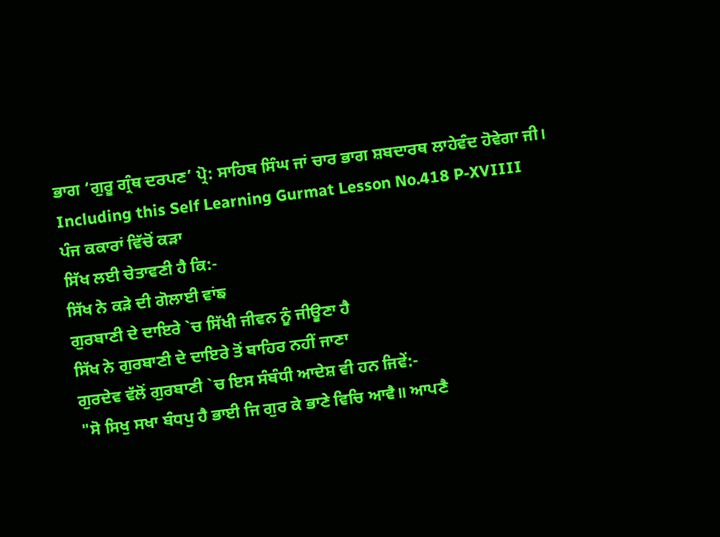ਭਾਗ ‘ਗੁਰੂ ਗ੍ਰੰਥ ਦਰਪਣ’ ਪ੍ਰੋ: ਸਾਹਿਬ ਸਿੰਘ ਜਾਂ ਚਾਰ ਭਾਗ ਸ਼ਬਦਾਰਥ ਲਾਹੇਵੰਦ ਹੋਵੇਗਾ ਜੀ।
Including this Self Learning Gurmat Lesson No.418 P-XVIIII
ਪੰਜ ਕਕਾਰਾਂ ਵਿੱਚੋਂ ਕੜਾ
ਸਿੱਖ ਲਈ ਚੇਤਾਵਣੀ ਹੈ ਕਿ:-
ਸਿੱਖ ਨੇ ਕੜੇ ਦੀ ਗੋਲਾਈ ਵਾਂਙ
ਗੁਰਬਾਣੀ ਦੇ ਦਾਇਰੇ `ਚ ਸਿੱਖੀ ਜੀਵਨ ਨੂੰ ਜੀਊਣਾ ਹੈ
ਸਿੱਖ ਨੇ ਗੁਰਬਾਣੀ ਦੇ ਦਾਇਰੇ ਤੋਂ ਬਾਹਿਰ ਨਹੀਂ ਜਾਣਾ
ਗੁਰਦੇਵ ਵੱਲੋਂ ਗੁਰਬਾਣੀ `ਚ ਇਸ ਸੰਬੰਧੀ ਆਦੇਸ਼ ਵੀ ਹਨ ਜਿਵੇਂ:-
"ਸੋ ਸਿਖੁ ਸਖਾ ਬੰਧਪੁ ਹੈ ਭਾਈ ਜਿ ਗੁਰ ਕੇ ਭਾਣੇ ਵਿਚਿ ਆਵੈ॥ ਆਪਣੈ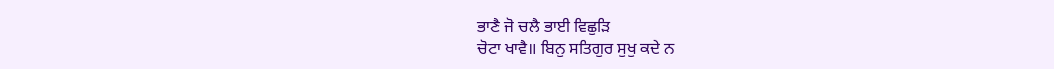ਭਾਣੈ ਜੋ ਚਲੈ ਭਾਈ ਵਿਛੁੜਿ
ਚੋਟਾ ਖਾਵੈ॥ ਬਿਨੁ ਸਤਿਗੁਰ ਸੁਖੁ ਕਦੇ ਨ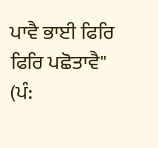ਪਾਵੈ ਭਾਈ ਫਿਰਿ ਫਿਰਿ ਪਛੋਤਾਵੈ"
(ਪੰ: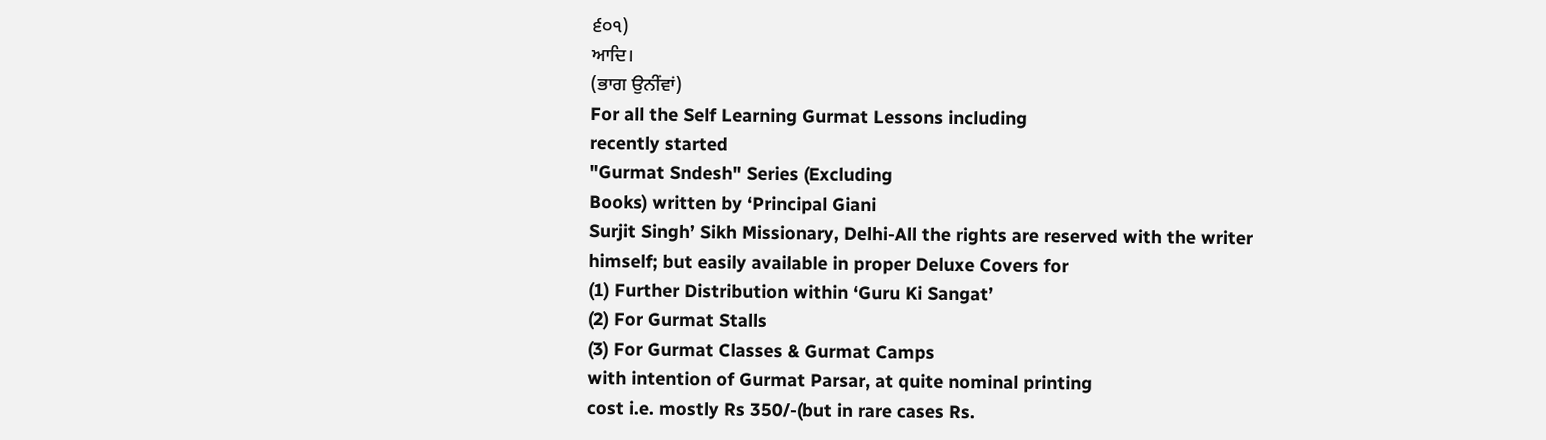੬੦੧)
ਆਦਿ।
(ਭਾਗ ਉਨੀਂਵਾਂ)
For all the Self Learning Gurmat Lessons including
recently started
"Gurmat Sndesh" Series (Excluding
Books) written by ‘Principal Giani
Surjit Singh’ Sikh Missionary, Delhi-All the rights are reserved with the writer
himself; but easily available in proper Deluxe Covers for
(1) Further Distribution within ‘Guru Ki Sangat’
(2) For Gurmat Stalls
(3) For Gurmat Classes & Gurmat Camps
with intention of Gurmat Parsar, at quite nominal printing
cost i.e. mostly Rs 350/-(but in rare cases Rs.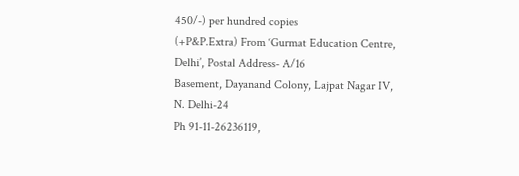450/-) per hundred copies
(+P&P.Extra) From ‘Gurmat Education Centre, Delhi’, Postal Address- A/16
Basement, Dayanand Colony, Lajpat Nagar IV, N. Delhi-24
Ph 91-11-26236119,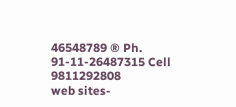46548789 ® Ph. 91-11-26487315 Cell
9811292808
web sites-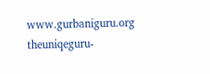www.gurbaniguru.org
theuniqeguru-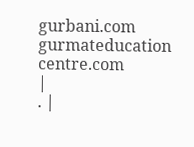gurbani.com
gurmateducation centre.com
|
. |